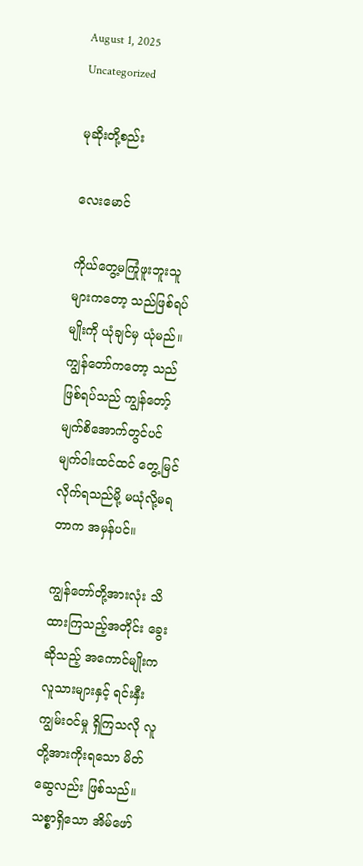August 1, 2025
Uncategorized

မုဆိုးတို့စည်း

လေးမောင်

ကိုယ်တွေ့မကြုံဖူးဘူးသူများကတော့ သည်ဖြစ်ရပ်မျိုးကို ယုံချင်မှ ယုံမည်။ ကျွန်တော်ကတော့ သည်ဖြစ်ရပ်သည် ကျွန်တော့်မျက်စိအောက်တွင်ပင် မျက်ဝါးထင်ထင် တွေ့မြင်လိုက်ရသည်မို့ မယုံလို့မရတာက အမှန်ပင်။

ကျွန်တော်တို့အားလုံး သိထားကြသည့်အတိုင်း ခွေးဆိုသည့် အကောင်မျိုးက လူသားများနှင့် ရင်းနှီးကျွမ်းဝင်မှု ရှိကြသလို လူတို့အားကိုးရသော မိတ်ဆွေလည်း ဖြစ်သည်။ သစ္စာရှိသော အိမ်ဖော်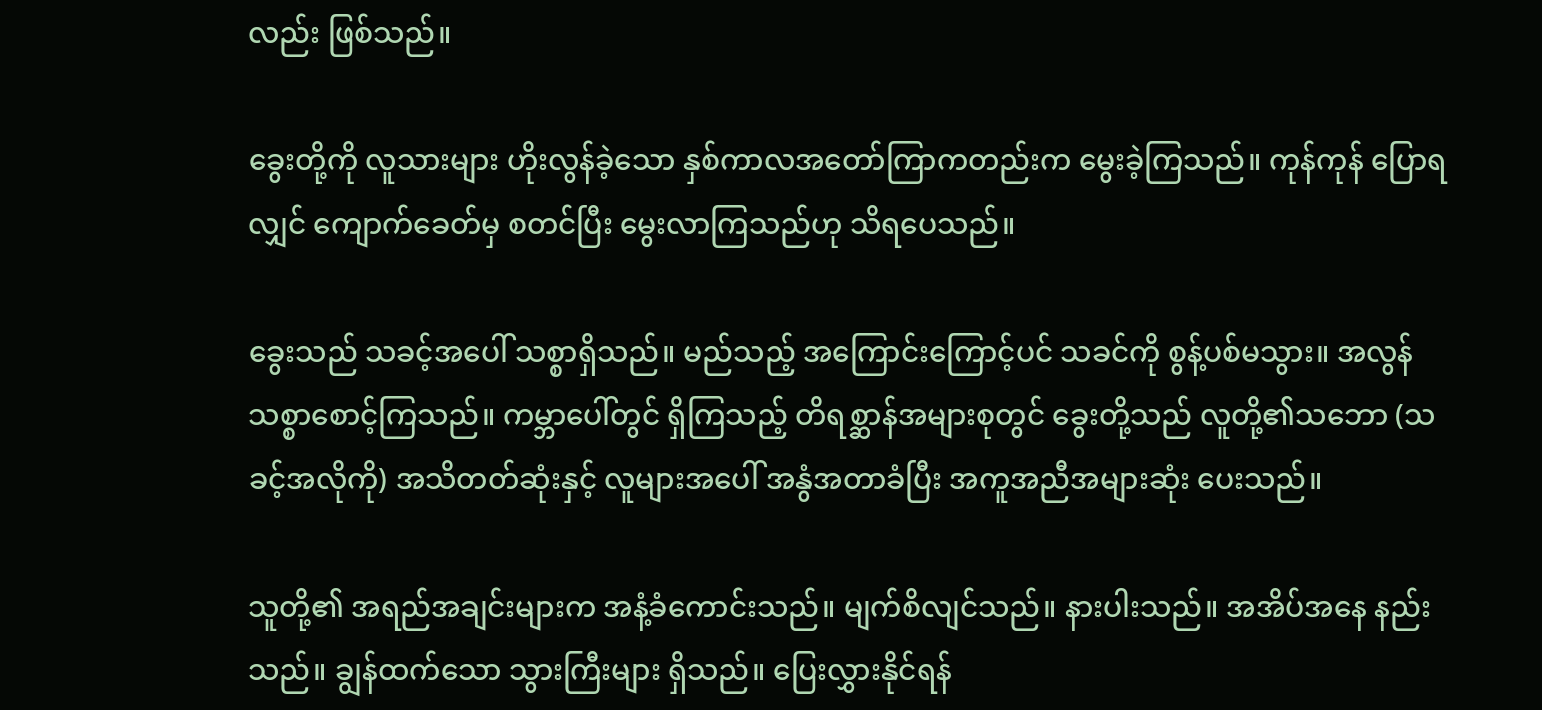လည်း ဖြစ်သည်။

ခွေးတို့ကို လူသားများ ဟိုးလွန်ခဲ့သော နှစ်ကာလအတော်ကြာကတည်းက မွေးခဲ့ကြသည်။ ကုန်ကုန် ပြောရလျှင် ကျောက်ခေတ်မှ စတင်ပြီး မွေးလာကြသည်ဟု သိရပေသည်။

ခွေးသည် သခင့်အပေါ် သစ္စာရှိသည်။ မည်သည့် အကြောင်းကြောင့်ပင် သခင်ကို စွန့်ပစ်မသွား။ အလွန် သစ္စာစောင့်ကြသည်။ ကမ္ဘာပေါ်တွင် ရှိကြသည့် တိရစ္ဆာန်အများစုတွင် ခွေးတို့သည် လူတို့၏သဘော (သခင့်အလိုကို) အသိတတ်ဆုံးနှင့် လူများအပေါ် အနွံအတာခံပြီး အကူအညီအများဆုံး ပေးသည်။

သူတို့၏ အရည်အချင်းများက အနံ့ခံကောင်းသည်။ မျက်စိလျင်သည်။ နားပါးသည်။ အအိပ်အနေ နည်းသည်။ ချွန်ထက်သော သွားကြီးများ ရှိသည်။ ပြေးလွှားနိုင်ရန်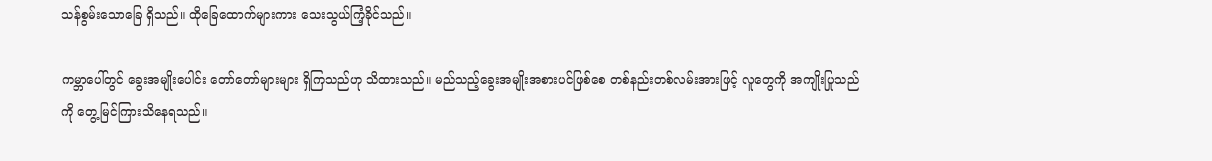သန်စွမ်းသောခြေ ရှိသည်။ ထိုခြေထောက်များကား သေးသွယ်ကြံ့ခိုင်သည်။

ကမ္ဘာပေါ်တွင် ခွေးအမျိုးပေါင်း တော်တော်များများ ရှိကြသည်ဟု သိထားသည်။ မည်သည့်ခွေးအမျိုးအစားပင်ဖြစ်စေ တစ်နည်းတစ်လမ်းအားဖြင့် လူတွေကို အကျိုးပြုသည်ကို တွေ့မြင်ကြားသိနေရသည်။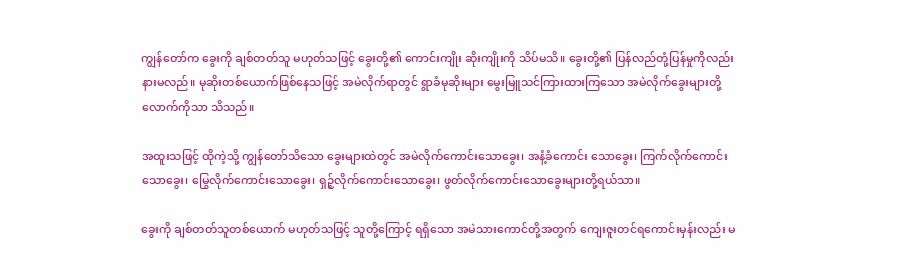ကျွန်တော်က ခွေးကို ချစ်တတ်သူ မဟုတ်သဖြင့် ခွေးတို့၏ ကောင်းကျိုး ဆိုးကျိုးကို သိပ်မသိ။ ခွေးတို့၏ ပြန်လည်တုံ့ပြန်မှုကိုလည်း နားမလည်။ မုဆိုးတစ်ယောက်ဖြစ်နေသဖြင့် အမဲလိုက်ရာတွင် ရွာခံမုဆိုးများ မွေးမြူသင်ကြားထားကြသော အမဲလိုက်ခွေးများတို့လောက်ကိုသာ သိသည်။

အထူးသဖြင့် ထိုကဲ့သို့ ကျွန်တော်သိသော ခွေးများထဲတွင် အမဲလိုက်ကောင်းသောခွေး၊ အနံ့ခံကောင်း သောခွေး၊ ကြက်လိုက်ကောင်းသောခွေး၊ မြွေလိုက်ကောင်းသောခွေး၊ ရှဉ့်လိုက်ကောင်းသောခွေး၊ ဖွတ်လိုက်ကောင်းသောခွေးများတို့ရယ်သာ။

ခွေးကို ချစ်တတ်သူတစ်ယောက် မဟုတ်သဖြင့် သူတို့ကြောင့် ရရှိသော အမဲသားကောင်တို့အတွက် ကျေးဇူးတင်ရကောင်းမှန်းလည်း မ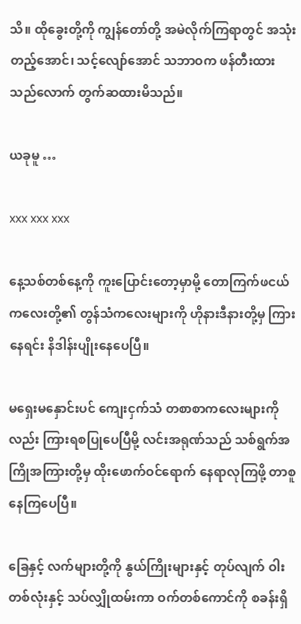သိ။ ထိုခွေးတို့ကို ကျွန်တော်တို့ အမဲလိုက်ကြရာတွင် အသုံးတည့်အောင်၊ သင့်လျော်အောင် သဘာဝက ဖန်တီးထားသည်လောက် တွက်ဆထားမိသည်။

ယခုမူ …

xxx xxx xxx

နေ့သစ်တစ်နေ့ကို ကူးပြောင်းတော့မှာမို့ တောကြက်ဖငယ်ကလေးတို့၏ တွန်သံကလေးများကို ဟိုနားဒီနားတို့မှ ကြားနေရင်း နိဒါန်းပျိုးနေပေပြီ။

မရှေးမနှောင်းပင် ကျေးငှက်သံ တစာစာကလေးများကိုလည်း ကြားရစပြုပေပြီမို့ လင်းအရုဏ်သည် သစ်ရွက်အကြိုအကြားတို့မှ ထိုးဖောက်ဝင်ရောက် နေရာလုကြဖို့ တာစူနေကြပေပြီ။

ခြေနှင့် လက်များတို့ကို နွယ်ကြိုးများနှင့် တုပ်လျက် ဝါးတစ်လုံးနှင့် သပ်လျှိုထမ်းကာ ဝက်တစ်ကောင်ကို စခန်းရှိ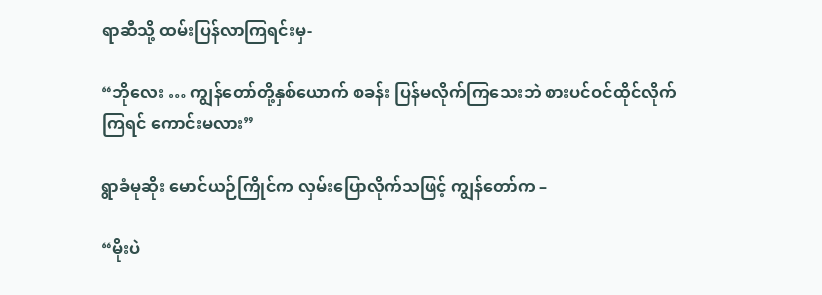ရာဆီသို့ ထမ်းပြန်လာကြရင်းမှ-

“ဘိုလေး … ကျွန်တော်တို့နှစ်ယောက် စခန်း ပြန်မလိုက်ကြသေးဘဲ စားပင်ဝင်ထိုင်လိုက်ကြရင် ကောင်းမလား”

ရွာခံမုဆိုး မောင်ယဉ်ကြိုင်က လှမ်းပြောလိုက်သဖြင့် ကျွန်တော်က –

“မိုးပဲ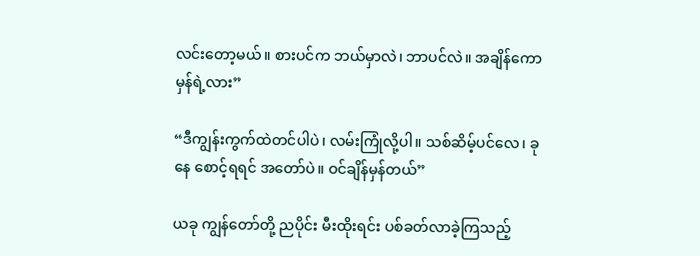လင်းတော့မယ်။ စားပင်က ဘယ်မှာလဲ၊ ဘာပင်လဲ။ အချိန်ကော မှန်ရဲ့လား”

“ဒီကျွန်းကွက်ထဲတင်ပါပဲ၊ လမ်းကြုံလို့ပါ။ သစ်ဆိမ့်ပင်လေ၊ ခုနေ စောင့်ရရင် အတော်ပဲ။ ဝင်ချိန်မှန်တယ်”

ယခု ကျွန်တော်တို့ ညပိုင်း မီးထိုးရင်း ပစ်ခတ်လာခဲ့ကြသည့်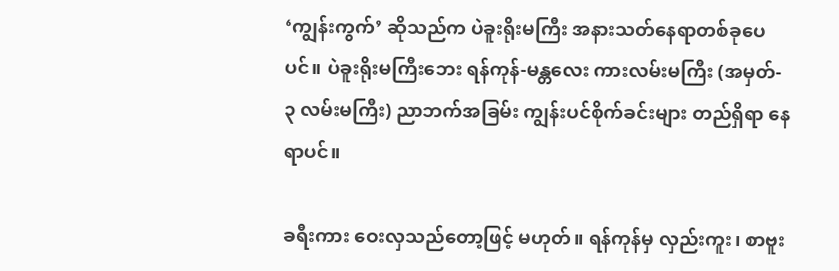‘ကျွန်းကွက်’ ဆိုသည်က ပဲခူးရိုးမကြီး အနားသတ်နေရာတစ်ခုပေပင်။ ပဲခူးရိုးမကြီးဘေး ရန်ကုန်-မန္တလေး ကားလမ်းမကြီး (အမှတ်- ၃ လမ်းမကြီး) ညာဘက်အခြမ်း ကျွန်းပင်စိုက်ခင်းများ တည်ရှိရာ နေရာပင်။

ခရီးကား ဝေးလှသည်တော့ဖြင့် မဟုတ်။ ရန်ကုန်မှ လှည်းကူး၊ စာဗူး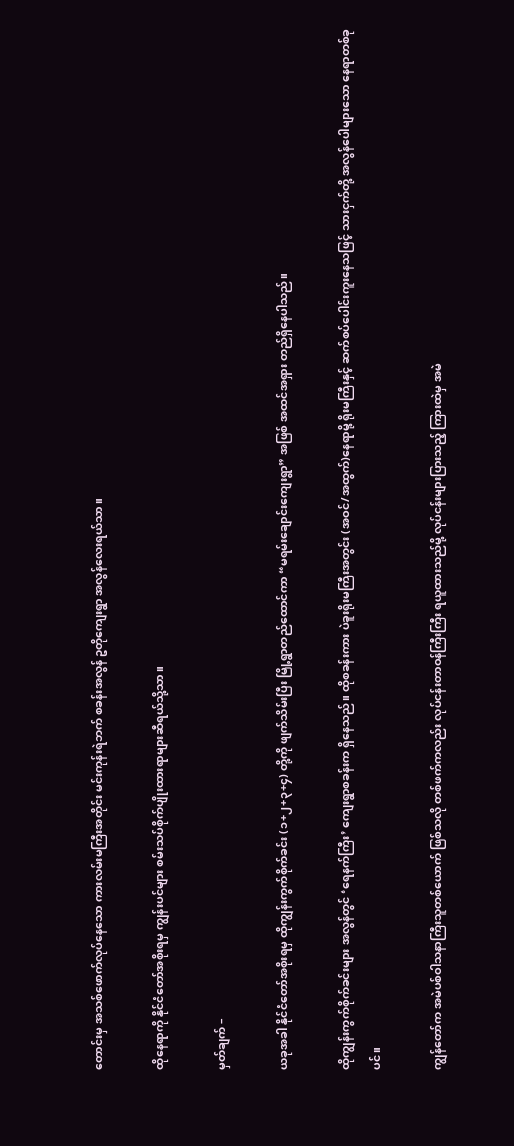တောင်းမှ အသစ်ဖောက်လုပ်နေသော ကားလမ်းမကြီးအတိုင်း မင်းကုန်းရဲဘက် စခန်းအလွန် ဥတိုကျေးရွာ အလွန်လေးရယ်သာ။

ထိုနေရာကို နိုင်ငံတော်အစိုးရမှ ကျွန်းပင်များ စမ်းသပ်စိုက်ပျိုးထားရာများဆီရယ်သို့သာ။

မှတ်ချက် –

ယခုအခါ နိုင်ငံတော်အစိုးရမှ ထိုကျွန်းကွက်စိုက်ခင်း (၁+၂+၃+၄) တို့ကို ဖျက်သိမ်းပြီး မြို့ရွာတည်ထောင်ကာ “မရမ်းချောင်းကျေးရွာ” အဖြစ် အထင်အရှား တည်ရှိနေပါသည်။

ထိုကျွန်းကွက်စိုက်ခင်းများ အလွန်တွင် ‘ရေနက်ကြီး’ ကျေးရွာစခန်းက ရှိနေသည်။ ထိုစခန်းကား ပဲခူးရိုးမကြီးအတွင်း (အဝင်/အထွက်)နေရာမို့ ရိုးမကြီးနှင့် ဆက်စပ်ပေါင်းကူးနေသဖြင့် သားငှက်တို့ အလွန်ပေါများသော နေရာတစ်ခုပင်။

ကျွန်တော်က အမဲပစ်ဝါသနာကြီးသူတစ်ယောက် ဖြစ်သလို တစ်ဖက်ကလည်း လုပ်ငန်းတာဝန်ကြီးကြီး ရယူထားသည်မို့ လုပ်ငန်းများပြားသည့် ကြားထဲမှ အမဲ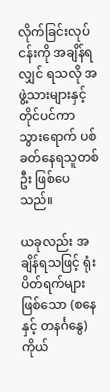လိုက်ခြင်းလုပ်ငန်းကို အချိန်ရလျှင် ရသလို အဖွဲ့သားများနှင့် တိုင်ပင်ကာ သွားရောက် ပစ်ခတ်နေရသူတစ်ဦး ဖြစ်ပေသည်။

ယခုလည်း အချိန်ရသဖြင့် ရုံးပိတ်ရက်များ ဖြစ်သော (စနေနှင့် တနင်္ဂနွေ) ကိုယ်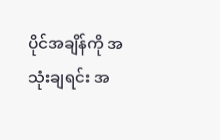ပိုင်အချိန်ကို အသုံးချရင်း အ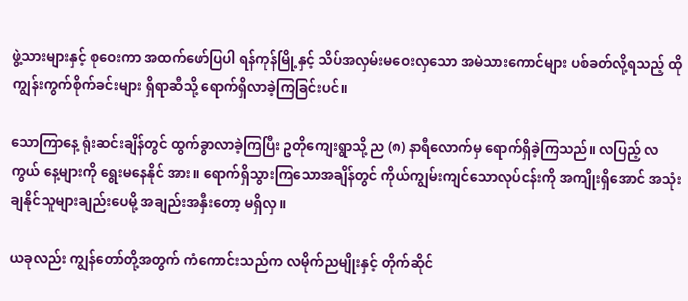ဖွဲ့သားများနှင့် စုဝေးကာ အထက်ဖော်ပြပါ ရန်ကုန်မြို့နှင့် သိပ်အလှမ်းမဝေးလှသော အမဲသားကောင်များ ပစ်ခတ်လို့ရသည့် ထို ကျွန်းကွက်စိုက်ခင်းများ ရှိရာဆီသို့ ရောက်ရှိလာခဲ့ကြခြင်းပင်။

သောကြာနေ့ ရုံးဆင်းချိန်တွင် ထွက်ခွာလာခဲ့ကြပြီး ဥတိုကျေးရွာသို့ ည (၈) နာရီလောက်မှ ရောက်ရှိခဲ့ကြသည်။ လပြည့် လကွယ် နေ့များကို ရွေးမနေနိုင် အား။ ရောက်ရှိသွားကြသောအချိန်တွင် ကိုယ်ကျွမ်းကျင်သောလုပ်ငန်းကို အကျိုးရှိအောင် အသုံးချနိုင်သူများချည်းပေမို့ အချည်းအနှီးတော့ မရှိလှ။

ယခုလည်း ကျွန်တော်တို့အတွက် ကံကောင်းသည်က လမိုက်ညမျိုးနှင့် တိုက်ဆိုင်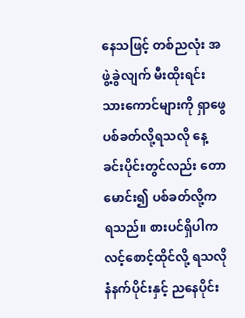နေသဖြင့် တစ်ညလုံး အဖွဲ့ခွဲလျက် မီးထိုးရင်း သားကောင်များကို ရှာဖွေ ပစ်ခတ်လို့ရသလို နေ့ခင်းပိုင်းတွင်လည်း တောမောင်း၍ ပစ်ခတ်လို့က ရသည်။ စားပင်ရှိပါက လင့်စောင့်ထိုင်လို့ ရသလို နံနက်ပိုင်းနှင့် ညနေပိုင်း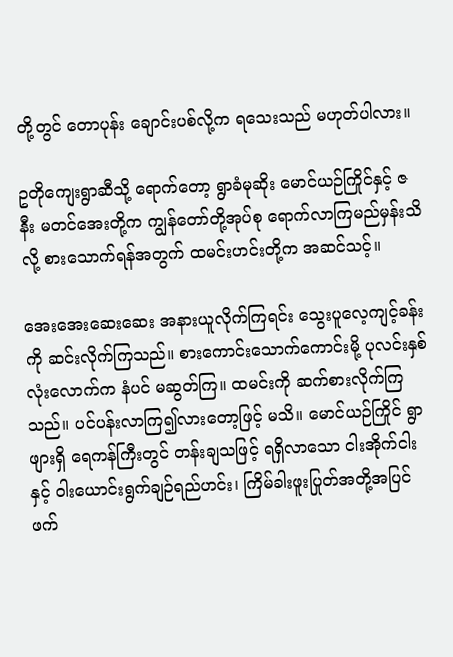တို့တွင် တောပုန်း ချောင်းပစ်လို့က ရသေးသည် မဟုတ်ပါလား။

ဥတိုကျေးရွာဆီသို့ ရောက်တော့ ရွာခံမုဆိုး မောင်ယဉ်ကြိုင်နှင့် ဇနီး မတင်အေးတို့က ကျွန်တော်တို့အုပ်စု ရောက်လာကြမည်မှန်းသိလို့ စားသောက်ရန်အတွက် ထမင်းဟင်းတို့က အဆင်သင့်။

အေးအေးဆေးဆေး အနားယူလိုက်ကြရင်း သွေးပူလေ့ကျင့်ခန်းကို ဆင်းလိုက်ကြသည်။ စားကောင်းသောက်ကောင်းမို့ ပုလင်းနှစ်လုံးလောက်က နံပင် မဆွတ်ကြ။ ထမင်းကို ဆက်စားလိုက်ကြသည်။ ပင်ပန်းလာကြ၍လားတော့ဖြင့် မသိ။ မောင်ယဉ်ကြိုင် ရွာဖျားရှိ ရေကန်ကြီးတွင် တန်းချသဖြင့် ရရှိလာသော ငါးအိုက်ငါးနှင့် ဝါးယောင်းရွက်ချဉ်ရည်ဟင်း၊ ကြိမ်ခါးဖူးပြုတ်အတို့အပြင် ဖက်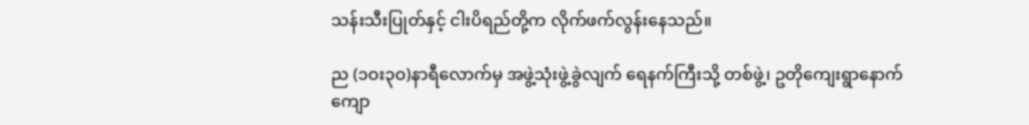သန်းသီးပြုတ်နှင့် ငါးပိရည်တို့က လိုက်ဖက်လွန်းနေသည်။

ည (၁ဝး၃ဝ)နာရီလောက်မှ အဖွဲ့သုံးဖွဲ့ခွဲလျက် ရေနက်ကြီးသို့ တစ်ဖွဲ့၊ ဥတိုကျေးရွာနောက်ကျော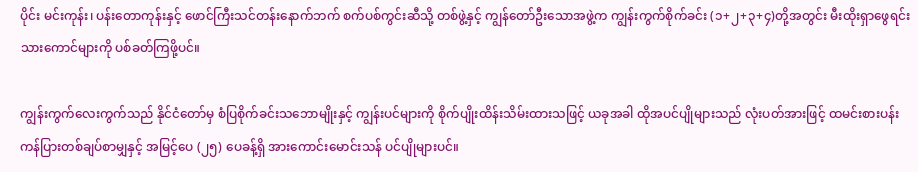ပိုင်း မင်းကုန်း၊ ပန်းတောကုန်းနှင့် ဖောင်ကြီးသင်တန်းနောက်ဘက် စက်ပစ်ကွင်းဆီသို့ တစ်ဖွဲ့နှင့် ကျွန်တော်ဦးသောအဖွဲ့က ကျွန်းကွက်စိုက်ခင်း (၁+၂+၃+၄)တို့အတွင်း မီးထိုးရှာဖွေရင်း သားကောင်များကို ပစ်ခတ်ကြဖို့ပင်။

ကျွန်းကွက်လေးကွက်သည် နိုင်ငံတော်မှ စံပြစိုက်ခင်းသဘောမျိုးနှင့် ကျွန်းပင်များကို စိုက်ပျိုးထိန်းသိမ်းထားသဖြင့် ယခုအခါ ထိုအပင်ပျိုများသည် လုံးပတ်အားဖြင့် ထမင်းစားပန်းကန်ပြားတစ်ချပ်စာမျှနှင့် အမြင့်ပေ (၂၅) ပေခန့်ရှိ အားကောင်းမောင်းသန် ပင်ပျိုများပင်။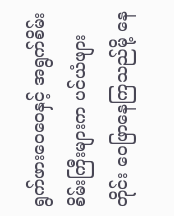ရွက်ဖားဝေဝေနှင့် အရွက်စိမ်းစိမ်းကြီးများက ပင်ယံဖျားတိုင်း ဝေဖြာနေကြသည်မို့ နေ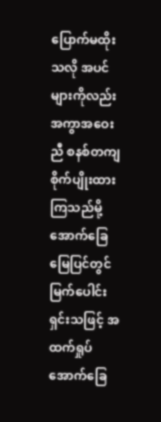ပြောက်မထိုးသလို အပင်များကိုလည်း အကွာအဝေးညီ စနစ်တကျ စိုက်ပျိုးထားကြသည်မို့ အောက်ခြေမြေပြင်တွင် မြက်ပေါင်းရှင်းသဖြင့် အထက်ရှုပ် အောက်ခြေ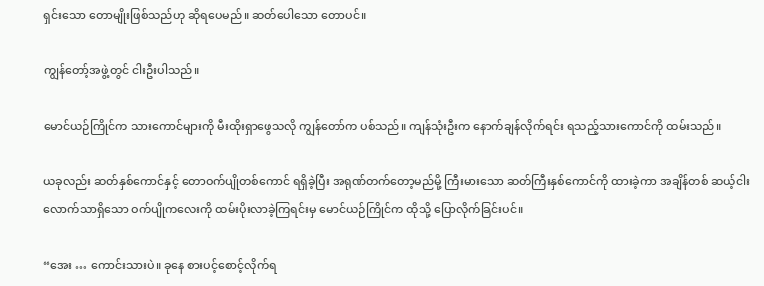ရှင်းသော တောမျိုးဖြစ်သည်ဟု ဆိုရပေမည်။ ဆတ်ပေါသော တောပင်။

ကျွန်တော့်အဖွဲ့တွင် ငါးဦးပါသည်။

မောင်ယဉ်ကြိုင်က သားကောင်များကို မီးထိုးရှာဖွေသလို ကျွန်တော်က ပစ်သည်။ ကျန်သုံးဦးက နောက်ချန်လိုက်ရင်း ရသည့်သားကောင်ကို ထမ်းသည်။

ယခုလည်း ဆတ်နှစ်ကောင်နှင့် တောဝက်ပျိုတစ်ကောင် ရရှိခဲ့ပြီး အရုဏ်တက်တော့မည်မို့ ကြီးမားသော ဆတ်ကြီးနှစ်ကောင်ကို ထားခဲ့ကာ အချိန်တစ် ဆယ့်ငါးလောက်သာရှိသော ဝက်ပျိုကလေးကို ထမ်းပိုးလာခဲ့ကြရင်းမှ မောင်ယဉ်ကြိုင်က ထိုသို့ ပြောလိုက်ခြင်းပင်။

“အေး … ကောင်းသားပဲ။ ခုနေ စားပင့်စောင့်လိုက်ရ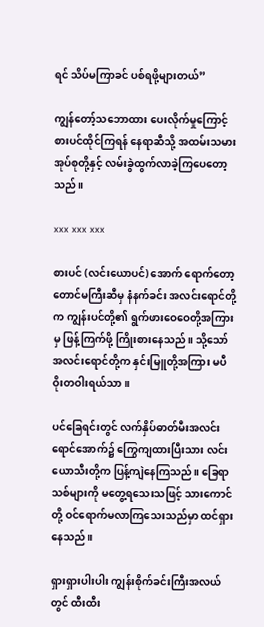ရင် သိပ်မကြာခင် ပစ်ရဖို့များတယ်”

ကျွန်တော့်သဘောထား ပေးလိုက်မှုကြောင့် စားပင်ထိုင်ကြရန် နေရာဆီသို့ အထမ်းသမားအုပ်စုတို့နှင့် လမ်းခွဲထွက်လာခဲ့ကြပေတော့သည်။

xxx xxx xxx

စားပင် (လင်းယောပင်) အောက် ရောက်တော့ တောင်မကြီးဆီမှ နံနက်ခင်း အလင်းရောင်တို့က ကျွန်းပင်တို့၏ ရွက်ဖားဝေဝေတို့အကြားမှ ဖြန့်ကြက်ဖို့ ကြိုးစားနေသည်။ သို့သော် အလင်းရောင်တို့က နှင်းမြူတို့အကြား မပီဝိုးတဝါးရယ်သာ။

ပင်ခြေရင်းတွင် လက်နှိပ်ဓာတ်မီးအလင်းရောင်အောက်၌ ကြွေကျထားပြီးသား လင်းယောသီးတို့က ပြန့်ကျဲနေကြသည်။ ခြေရာသစ်များကို မတွေ့ရသေးသဖြင့် သားကောင်တို့ ဝင်ရောက်မလာကြသေးသည်မှာ ထင်ရှားနေသည်။

ရှားရှားပါးပါး ကျွန်းစိုက်ခင်းကြီးအလယ်တွင် ထီးထီး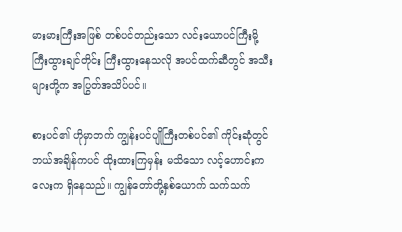မားမားကြီးအဖြစ် တစ်ပင်တည်းသော လင်းယောပင်ကြီးမို့ ကြီးထွားချင်တိုင်း ကြီးထွားနေသလို အပင်ထက်ဆီတွင် အသီးများတို့က အပြွတ်အသိပ်ပင်။

စားပင်၏ ဟိုမှာဘက် ကျွန်းပင်ပျိုကြီးတစ်ပင်၏ ကိုင်းဆုံတွင် ဘယ်အချိန်ကပင် ထိုးထားကြမှန်း မသိသော လင့်ဟောင်းကလေးက ရှိနေသည်။ ကျွန်တော်တို့နှစ်ယောက် သက်သက်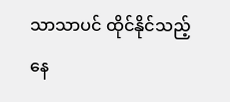သာသာပင် ထိုင်နိုင်သည့် နေ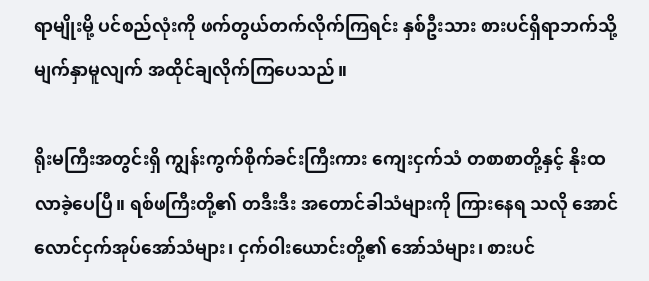ရာမျိုးမို့ ပင်စည်လုံးကို ဖက်တွယ်တက်လိုက်ကြရင်း နှစ်ဦးသား စားပင်ရှိရာဘက်သို့ မျက်နှာမူလျက် အထိုင်ချလိုက်ကြပေသည်။

ရိုးမကြီးအတွင်းရှိ ကျွန်းကွက်စိုက်ခင်းကြီးကား ကျေးငှက်သံ တစာစာတို့နှင့် နိုးထလာခဲ့ပေပြီ။ ရစ်ဖကြီးတို့၏ တဒီးဒီး အတောင်ခါသံများကို ကြားနေရ သလို အောင်လောင်ငှက်အုပ်အော်သံများ၊ ငှက်ဝါးယောင်းတို့၏ အော်သံများ၊ စားပင်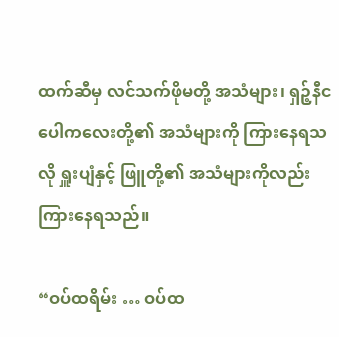ထက်ဆီမှ လင်သက်ဖိုမတို့ အသံများ၊ ရှဉ့်နီငပေါကလေးတို့၏ အသံများကို ကြားနေရသလို ရှူးပျံနှင့် ဖြူတို့၏ အသံများကိုလည်း ကြားနေရသည်။

“ဝပ်ထရိမ်း … ဝပ်ထ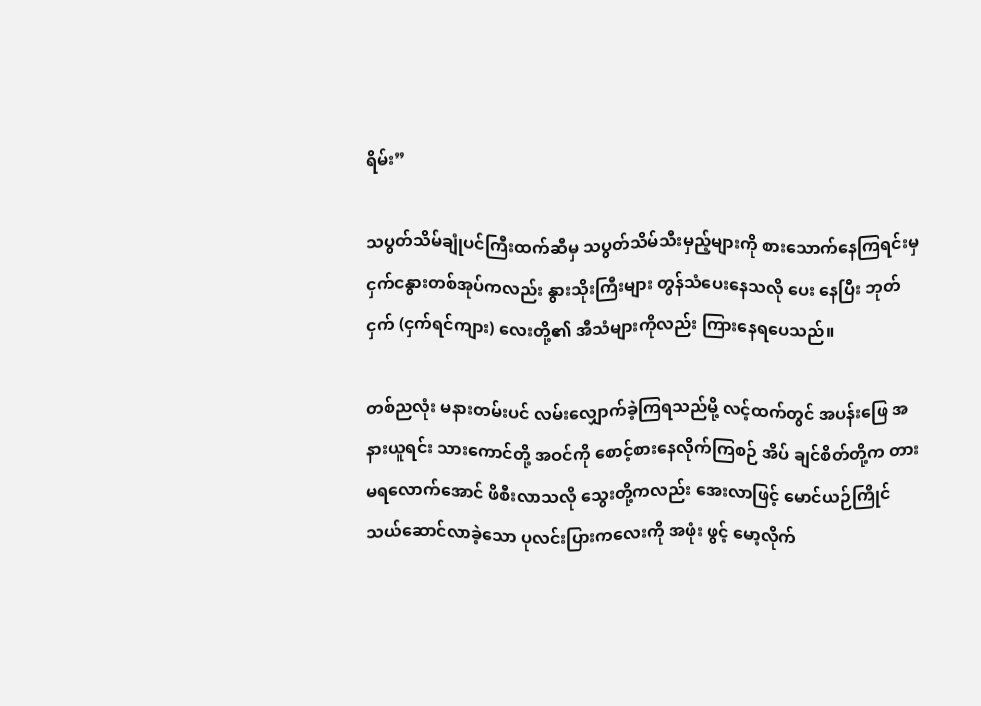ရိမ်း”

သပွတ်သိမ်ချုံပင်ကြီးထက်ဆီမှ သပွတ်သိမ်သီးမှည့်များကို စားသောက်နေကြရင်းမှ ငှက်ငနွားတစ်အုပ်ကလည်း နွားသိုးကြီးများ တွန်သံပေးနေသလို ပေး နေပြီး ဘုတ်ငှက် (ငှက်ရင်ကျား) လေးတို့၏ အီသံများကိုလည်း ကြားနေရပေသည်။

တစ်ညလုံး မနားတမ်းပင် လမ်းလျှောက်ခဲ့ကြရသည်မို့ လင့်ထက်တွင် အပန်းဖြေ အနားယူရင်း သားကောင်တို့ အဝင်ကို စောင့်စားနေလိုက်ကြစဉ် အိပ် ချင်စိတ်တို့က တားမရလောက်အောင် ဖိစီးလာသလို သွေးတို့ကလည်း အေးလာဖြင့် မောင်ယဉ်ကြိုင် သယ်ဆောင်လာခဲ့သော ပုလင်းပြားကလေးကို အဖုံး ဖွင့် မော့လိုက်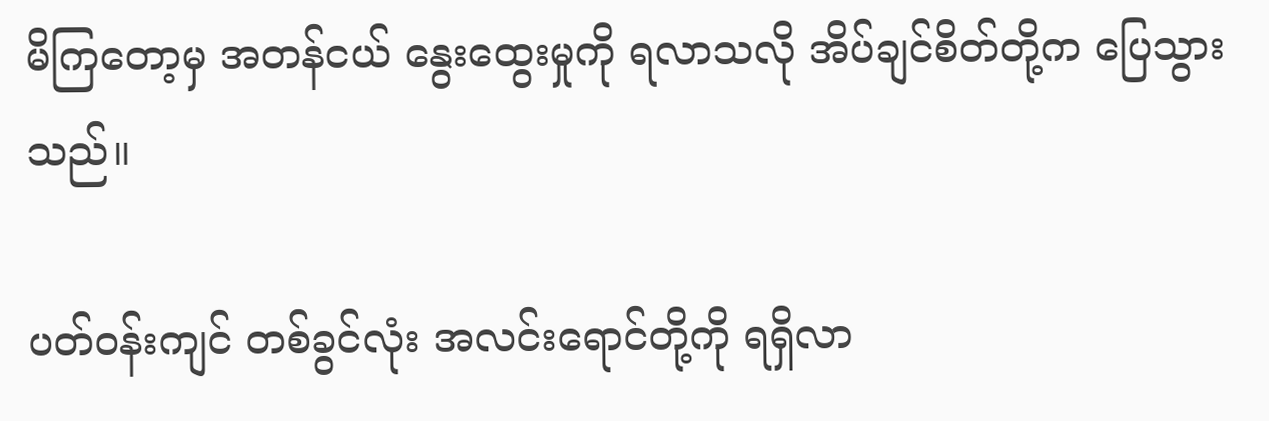မိကြတော့မှ အတန်ငယ် နွေးထွေးမှုကို ရလာသလို အိပ်ချင်စိတ်တို့က ပြေသွားသည်။

ပတ်ဝန်းကျင် တစ်ခွင်လုံး အလင်းရောင်တို့ကို ရရှိလာ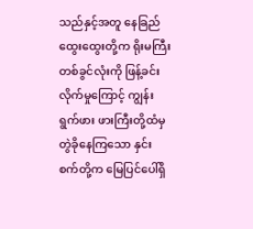သည်နှင့်အတူ နေခြည်ထွေးထွေးတို့က ရိုးမကြီးတစ်ခွင်လုံးကို ဖြန့်ခင်းလိုက်မှုကြောင့် ကျွန်းရွက်ဖား ဖားကြီးတို့ထံမှ တွဲခိုနေကြသော နှင်းစက်တို့က မြေပြင်ပေါ်ရှိ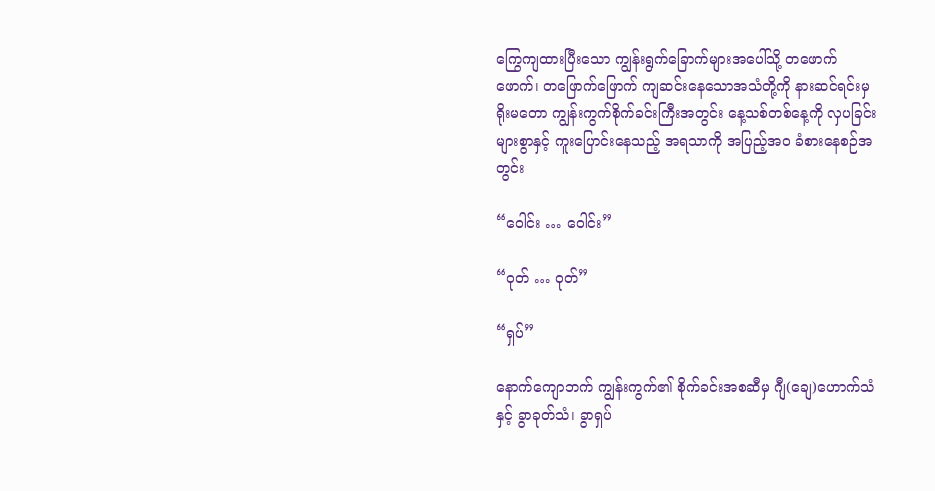ကြွေကျထားပြီးသော ကျွန်းရွက်ခြောက်များအပေါ်သို့ တဖောက်ဖောက်၊ တဖြောက်ဖြောက် ကျဆင်းနေသောအသံတို့ကို နားဆင်ရင်းမှ ရိုးမတော ကျွန်းကွက်စိုက်ခင်းကြီးအတွင်း နေ့သစ်တစ်နေ့ကို လှပခြင်းများစွာနှင့် ကူးပြောင်းနေသည့် အရသာကို အပြည့်အဝ ခံစားနေစဉ်အတွင်း

“ဝေါင်း … ဝေါင်း”

“ဝုတ် … ဝုတ်”

“ရှပ်”

နောက်ကျောဘက် ကျွန်းကွက်၏ စိုက်ခင်းအစဆီမှ ဂျီ(ချေ)ဟောက်သံနှင့် ခွာခုတ်သံ၊ ခွာရှပ်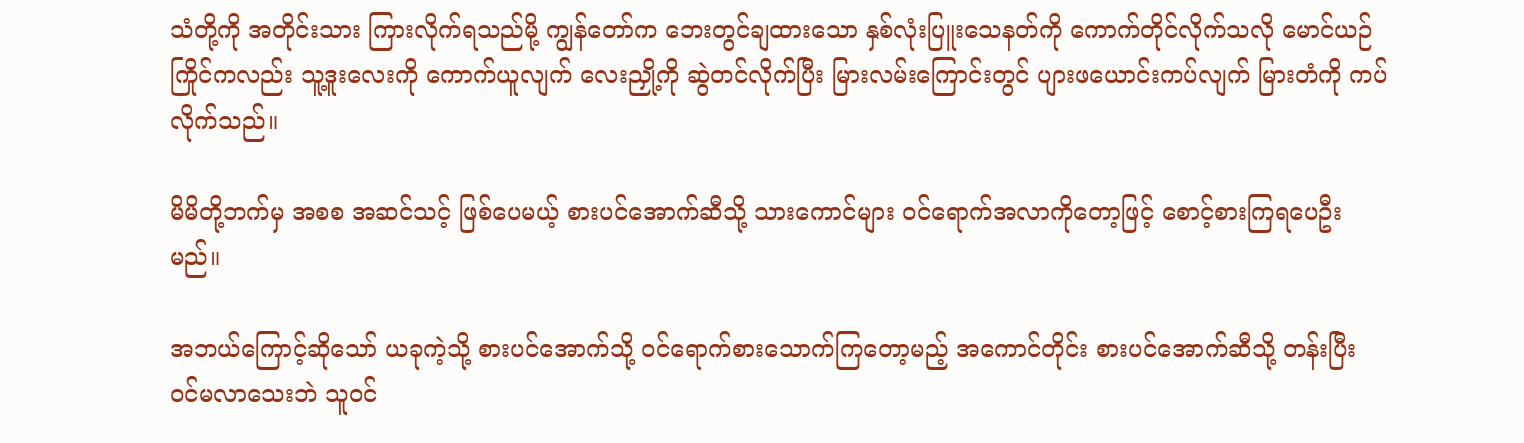သံတို့ကို အတိုင်းသား ကြားလိုက်ရသည်မို့ ကျွန်တော်က ဘေးတွင်ချထားသော နှစ်လုံးပြူးသေနတ်ကို ကောက်တိုင်လိုက်သလို မောင်ယဉ်ကြိုင်ကလည်း သူ့ဒူးလေးကို ကောက်ယူလျက် လေးညှို့ကို ဆွဲတင်လိုက်ပြီး မြားလမ်းကြောင်းတွင် ပျားဖယောင်းကပ်လျက် မြားတံကို ကပ်လိုက်သည်။

မိမိတို့ဘက်မှ အစစ အဆင်သင့် ဖြစ်ပေမယ့် စားပင်အောက်ဆီသို့ သားကောင်များ ဝင်ရောက်အလာကိုတော့ဖြင့် စောင့်စားကြရပေဦးမည်။

အဘယ်ကြောင့်ဆိုသော် ယခုကဲ့သို့ စားပင်အောက်သို့ ဝင်ရောက်စားသောက်ကြတော့မည့် အကောင်တိုင်း စားပင်အောက်ဆီသို့ တန်းပြီး ဝင်မလာသေးဘဲ သူဝင်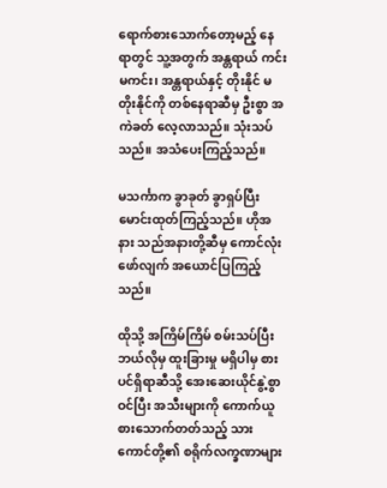ရောက်စားသောက်တော့မည့် နေရာတွင် သူ့အတွက် အန္တရာယ် ကင်း မကင်း၊ အန္တရာယ်နှင့် တိုးနိုင် မတိုးနိုင်ကို တစ်နေရာဆီမှ ဦးစွာ အကဲခတ် လေ့လာသည်။ သုံးသပ်သည်။ အသံပေးကြည့်သည်။

မသင်္ကာက ခွာခုတ် ခွာရှပ်ပြီး မောင်းထုတ်ကြည့်သည်။ ဟိုအနား သည်အနားတို့ဆီမှ ကောင်လုံးဖော်လျက် အယောင်ပြကြည့်သည်။

ထိုသို့ အကြိမ်ကြိမ် စမ်းသပ်ပြီး ဘယ်လိုမှ ထူးခြားမှု မရှိပါမှ စားပင်ရှိရာဆီသို့ အေးဆေးယိုင်နွဲ့စွာ ဝင်ပြီး အသီးများကို ကောက်ယူစားသောက်တတ်သည့် သားကောင်တို့၏ စရိုက်လက္ခဏာများ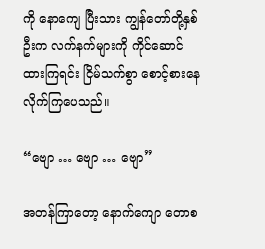ကို နောကျေ ပြီးသား ကျွန်တော်တို့နှစ်ဦးက လက်နက်များကို ကိုင်ဆောင်ထားကြရင်း ငြိမ်သက်စွာ စောင့်စားနေလိုက်ကြပေသည်။

“ဗျော … ဗျော … ဗျော”

အတန်ကြာတော့ နောက်ကျော တောစ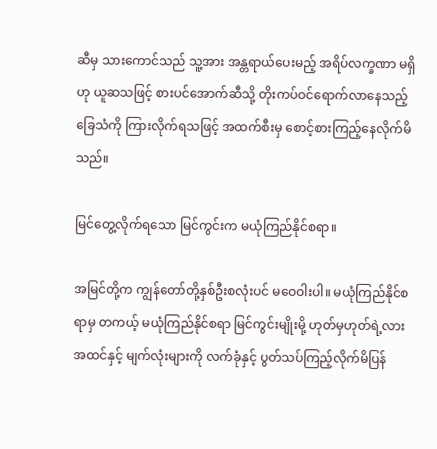ဆီမှ သားကောင်သည် သူ့အား အန္တရာယ်ပေးမည့် အရိပ်လက္ခဏာ မရှိဟု ယူဆသဖြင့် စားပင်အောက်ဆီသို့ တိုးကပ်ဝင်ရောက်လာနေသည့် ခြေသံကို ကြားလိုက်ရသဖြင့် အထက်စီးမှ စောင့်စားကြည့်နေလိုက်မိသည်။

မြင်တွေ့လိုက်ရသော မြင်ကွင်းက မယုံကြည်နိုင်စရာ။

အမြင်တို့က ကျွန်တော်တို့နှစ်ဦးစလုံးပင် မဝေဝါးပါ။ မယုံကြည်နိုင်စရာမှ တကယ့် မယုံကြည်နိုင်စရာ မြင်ကွင်းမျိုးမို့ ဟုတ်မှဟုတ်ရဲ့လား အထင်နှင့် မျက်လုံးများကို လက်ခုံနှင့် ပွတ်သပ်ကြည့်လိုက်မိပြန်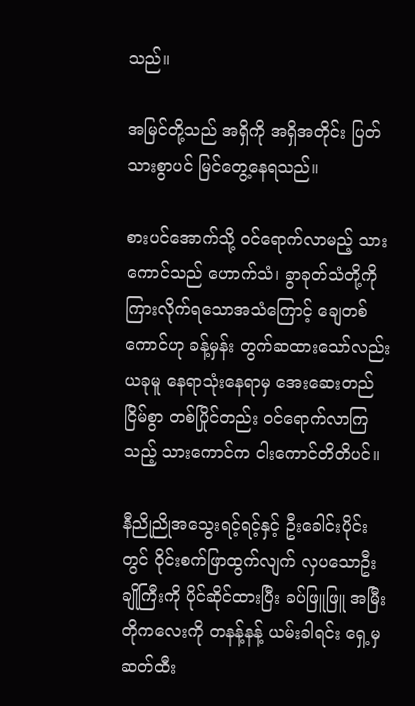သည်။

အမြင်တို့သည် အရှိကို အရှိအတိုင်း ပြတ်သားစွာပင် မြင်တွေ့နေရသည်။

စားပင်အောက်သို့ ဝင်ရောက်လာမည့် သားကောင်သည် ဟောက်သံ၊ ခွာခုတ်သံတို့ကို ကြားလိုက်ရသောအသံကြောင့် ချေတစ်ကောင်ဟု ခန့်မှန်း တွက်ဆထားသော်လည်း ယခုမူ နေရာသုံးနေရာမှ အေးဆေးတည်ငြိမ်စွာ တစ်ပြိုင်တည်း ဝင်ရောက်လာကြသည့် သားကောင်က ငါးကောင်တိတိပင်။

နီညိုညိုအသွေးရင့်ရင့်နှင့် ဦးခေါင်းပိုင်းတွင် ဝိုင်းစက်ဖြာထွက်လျက် လှပသောဦးချိုကြီးကို ပိုင်ဆိုင်ထားပြီး ခပ်ဖြူဖြူ အမြီးတိုကလေးကို တနန့်နန့် ယမ်းခါရင်း ရှေ့မှ ဆတ်ထီး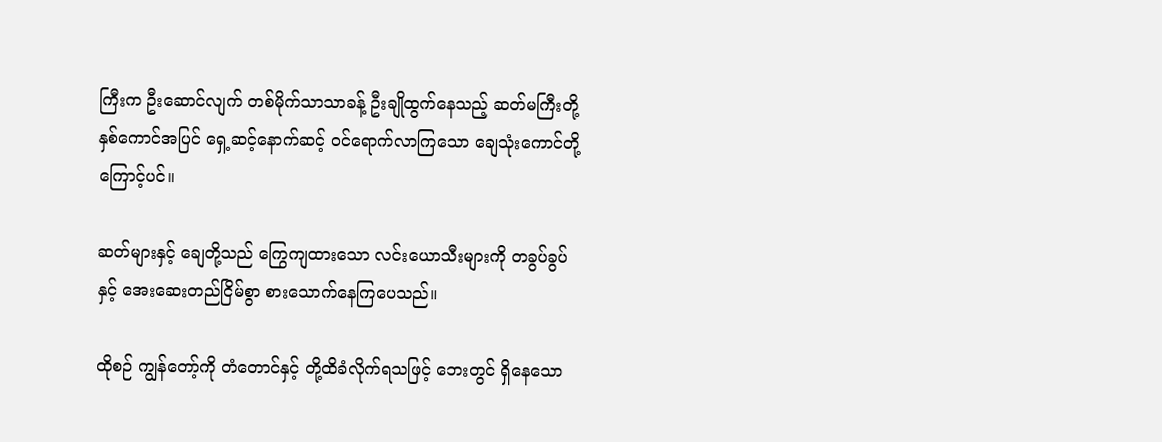ကြီးက ဦးဆောင်လျက် တစ်မိုက်သာသာခန့် ဦးချိုထွက်နေသည့် ဆတ်မကြီးတို့ နှစ်ကောင်အပြင် ရှေ့ဆင့်နောက်ဆင့် ဝင်ရောက်လာကြသော ချေသုံးကောင်တို့ကြောင့်ပင်။

ဆတ်များနှင့် ချေတို့သည် ကြွေကျထားသော လင်းယောသီးများကို တခွပ်ခွပ်နှင့် အေးဆေးတည်ငြိမ်စွာ စားသောက်နေကြပေသည်။

ထိုစဉ် ကျွန်တော့်ကို တံတောင်နှင့် တို့ထိခံလိုက်ရသဖြင့် ဘေးတွင် ရှိနေသော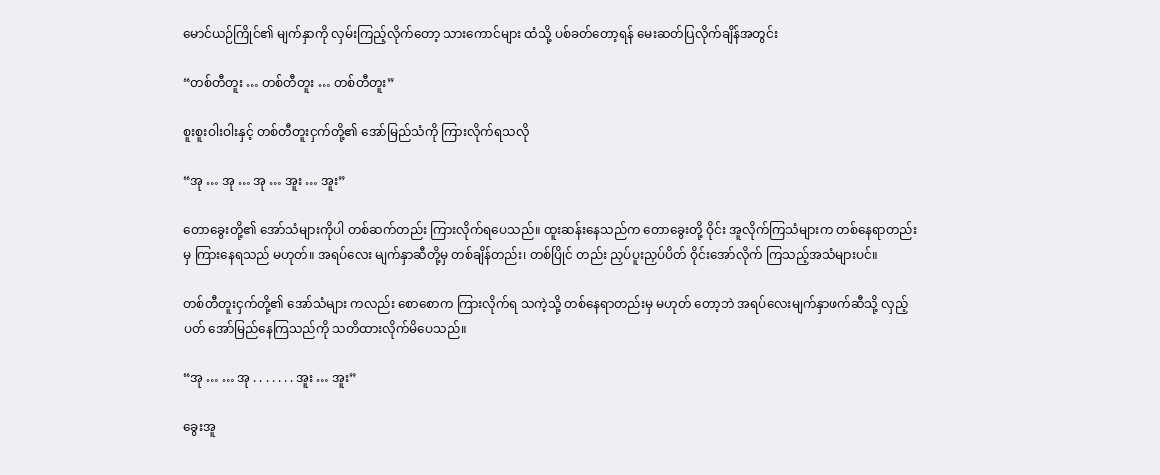မောင်ယဉ်ကြိုင်၏ မျက်နှာကို လှမ်းကြည့်လိုက်တော့ သားကောင်များ ထံသို့ ပစ်ခတ်တော့ရန် မေးဆတ်ပြလိုက်ချိန်အတွင်း

“တစ်တီတူး … တစ်တီတူး … တစ်တီတူး”

စူးစူးဝါးဝါးနှင့် တစ်တီတူးငှက်တို့၏ အော်မြည်သံကို ကြားလိုက်ရသလို

“အု … အု … အု … အူး … အူး”

တောခွေးတို့၏ အော်သံများကိုပါ တစ်ဆက်တည်း ကြားလိုက်ရပေသည်။ ထူးဆန်းနေသည်က တောခွေးတို့ ဝိုင်း အူလိုက်ကြသံများက တစ်နေရာတည်း မှ ကြားနေရသည် မဟုတ်။ အရပ်လေး မျက်နှာဆီတို့မှ တစ်ချိန်တည်း၊ တစ်ပြိုင် တည်း ညှပ်ပူးညှပ်ပိတ် ဝိုင်းအော်လိုက် ကြသည့်အသံများပင်။

တစ်တီတူးငှက်တို့၏ အော်သံများ ကလည်း စောစောက ကြားလိုက်ရ သကဲ့သို့ တစ်နေရာတည်းမှ မဟုတ် တော့ဘဲ အရပ်လေးမျက်နှာဖက်ဆီသို့ လှည့်ပတ် အော်မြည်နေကြသည်ကို သတိထားလိုက်မိပေသည်။

“အု … … အု . . . . . . . အူး … အူး”

ခွေးအူ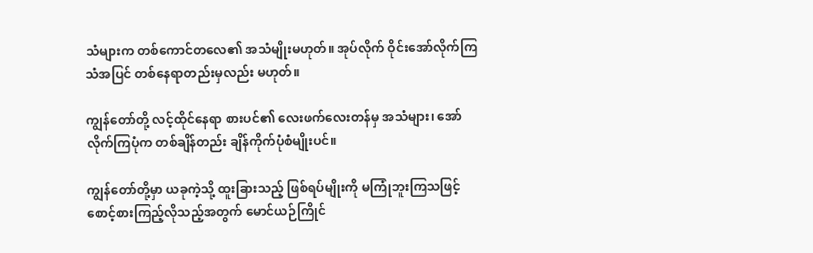သံများက တစ်ကောင်တလေ၏ အသံမျိုးမဟုတ်။ အုပ်လိုက် ဝိုင်းအော်လိုက်ကြသံအပြင် တစ်နေရာတည်းမှလည်း မဟုတ်။

ကျွန်တော်တို့ လင့်ထိုင်နေရာ စားပင်၏ လေးဖက်လေးတန်မှ အသံများ၊ အော်လိုက်ကြပုံက တစ်ချိန်တည်း ချိန်ကိုက်ပုံစံမျိုးပင်။

ကျွန်တော်တို့မှာ ယခုကဲ့သို့ ထူးခြားသည့် ဖြစ်ရပ်မျိုးကို မကြုံဘူးကြသဖြင့် စောင့်စားကြည့်လိုသည့်အတွက် မောင်ယဉ်ကြိုင်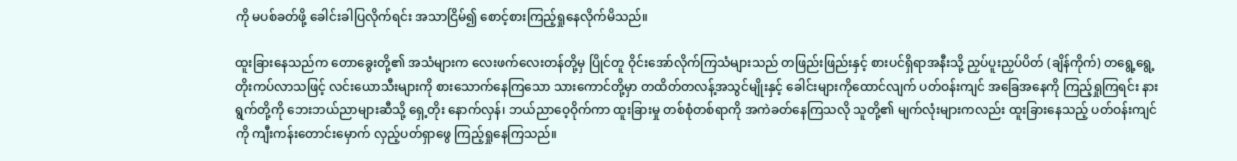ကို မပစ်ခတ်ဖို့ ခေါင်းခါပြလိုက်ရင်း အသာငြိမ်၍ စောင့်စားကြည့်ရှုနေလိုက်မိသည်။

ထူးခြားနေသည်က တောခွေးတို့၏ အသံများက လေးဖက်လေးတန်တို့မှ ပြိုင်တူ ဝိုင်းအော်လိုက်ကြသံများသည် တဖြည်းဖြည်းနှင့် စားပင်ရှိရာအနီးသို့ ညှပ်ပူးညှပ်ပိတ် (ချိန်ကိုက်) တရွေ့ရွေ့ တိုးကပ်လာသဖြင့် လင်းယောသီးများကို စားသောက်နေကြသော သားကောင်တို့မှာ တထိတ်တလန့်အသွင်မျိုးနှင့် ခေါင်းများကိုထောင်လျက် ပတ်ဝန်းကျင် အခြေအနေကို ကြည့်ရှုကြရင်း နားရွက်တို့ကို ဘေးဘယ်ညာများဆီသို့ ရှေ့တိုး နောက်လှန်၊ ဘယ်ညာဝေ့ဝိုက်ကာ ထူးခြားမှု တစ်စုံတစ်ရာကို အကဲခတ်နေကြသလို သူတို့၏ မျက်လုံးများကလည်း ထူးခြားနေသည့် ပတ်ဝန်းကျင်ကို ကျီးကန်းတောင်းမှောက် လှည့်ပတ်ရှာဖွေ ကြည့်ရှုနေကြသည်။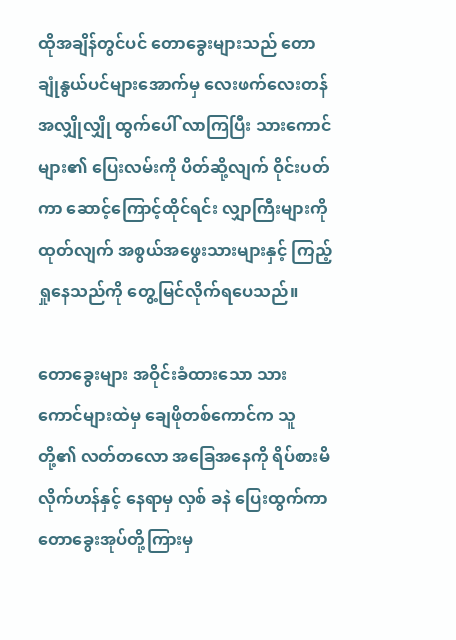ထိုအချိန်တွင်ပင် တောခွေးများသည် တောချုံနွယ်ပင်များအောက်မှ လေးဖက်လေးတန် အလျှိုလျှို ထွက်ပေါ် လာကြပြီး သားကောင်များ၏ ပြေးလမ်းကို ပိတ်ဆို့လျက် ဝိုင်းပတ်ကာ ဆောင့်ကြောင့်ထိုင်ရင်း လျှာကြီးများကိုထုတ်လျက် အစွယ်အဖွေးသားများနှင့် ကြည့်ရှုနေသည်ကို တွေ့မြင်လိုက်ရပေသည်။

တောခွေးများ အဝိုင်းခံထားသော သားကောင်များထဲမှ ချေဖိုတစ်ကောင်က သူတို့၏ လတ်တလော အခြေအနေကို ရိပ်စားမိလိုက်ဟန်နှင့် နေရာမှ လှစ် ခနဲ ပြေးထွက်ကာ တောခွေးအုပ်တို့ကြားမှ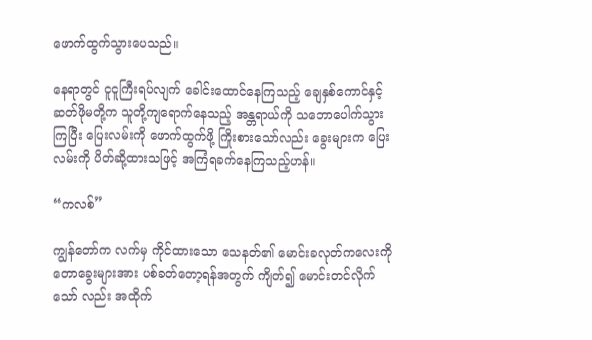ဖောက်ထွက်သွားပေသည်။

နေရာတွင် ငူငူကြီးရပ်လျက် ခေါင်းထောင်နေကြသည့် ချေနှစ်ကောင်နှင့် ဆတ်ဖိုမတို့က သူတို့ကျရောက်နေသည့် အန္တရာယ်ကို သဘောပေါက်သွားကြပြီး ပြေးလမ်းကို ဖောက်ထွက်ဖို့ ကြိုးစားသော်လည်း ခွေးများက ပြေးလမ်းကို ပိတ်ဆို့ထားသဖြင့် အကြံရခက်နေကြသည့်ဟန်။

“ကလစ်”

ကျွန်တော်က လက်မှ ကိုင်ထားသော သေနတ်၏ မောင်းခလုတ်ကလေးကို တောခွေးများအား ပစ်ခတ်တော့ရန်အတွက် ကျိတ်၍ မောင်းတင်လိုက်သော် လည်း အထိုက်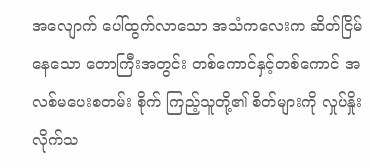အလျောက် ပေါ်ထွက်လာသော အသံကလေးက ဆိတ်ငြိမ်နေသော တောကြီးအတွင်း တစ်ကောင်နှင့်တစ်ကောင် အလစ်မပေးစတမ်း စိုက် ကြည့်သူတို့၏ စိတ်များကို လှုပ်နှိုးလိုက်သ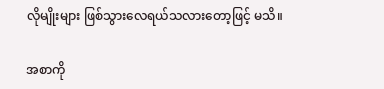လိုမျိုးများ ဖြစ်သွားလေရယ်သလားတော့ဖြင့် မသိ။

အစာကို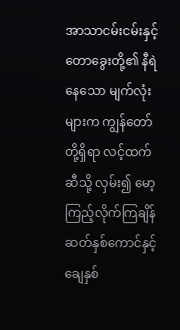အာသာငမ်းငမ်းနှင့် တောခွေးတို့၏ နီရဲနေသော မျက်လုံးများက ကျွန်တော်တို့ရှိရာ လင့်ထက်ဆီသို့ လှမ်း၍ မော့ကြည့်လိုက်ကြချိန် ဆတ်နှစ်ကောင်နှင့် ချေနှစ်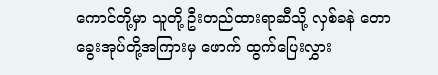ကောင်တို့မှာ သူတို့ ဦးတည်ထားရာဆီသို့ လှစ်ခနဲ တောခွေးအုပ်တို့အကြားမှ ဖောက် ထွက်ပြေးလွှား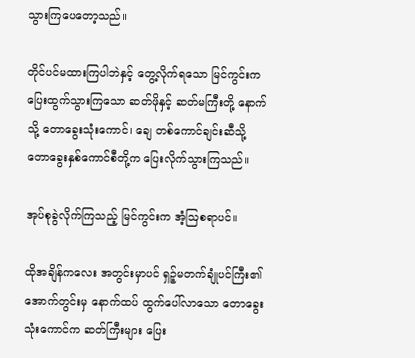သွားကြပေတော့သည်။

တိုင်ပင်မထားကြပါဘဲနှင့် တွေ့လိုက်ရသော မြင်ကွင်းက ပြေးထွက်သွားကြသော ဆတ်ဖိုနှင့် ဆတ်မကြီးတို့ နောက်သို့ တောခွေးသုံးကောင်၊ ချေ တစ်ကောင်ချင်းဆီသို့ တောခွေးနှစ်ကောင်စီတို့က ပြေးလိုက်သွားကြသည်။

အုပ်စုခွဲလိုက်ကြသည့် မြင်ကွင်းက အံ့ဩစရာပင်။

ထိုအချိန်ကလေး အတွင်းမှာပင် ရှဉ့်မတက်ချုံပင်ကြီး၏ အောက်တွင်းမှ နောက်ထပ် ထွက်ပေါ်လာသော တောခွေးသုံးကောင်က ဆတ်ကြီးများ ပြေး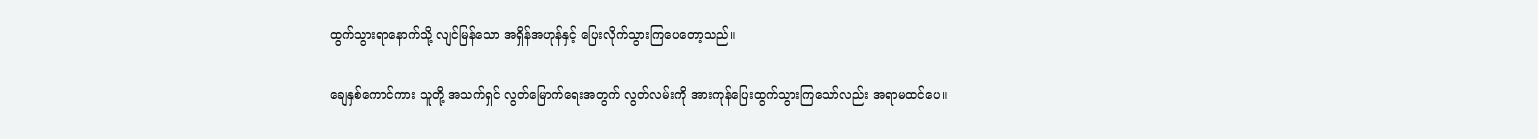ထွက်သွားရာနောက်သို့ လျင်မြန်သော အရှိန်အဟုန်နှင့် ပြေးလိုက်သွားကြပေတော့သည်။

ချေနှစ်ကောင်ကား သူတို့ အသက်ရှင် လွတ်မြောက်ရေးအတွက် လွတ်လမ်းကို အားကုန်ပြေးထွက်သွားကြသော်လည်း အရာမထင်ပေ။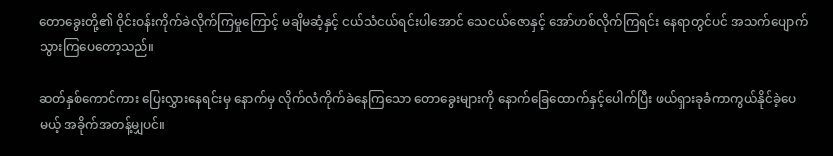တောခွေးတို့၏ ဝိုင်းဝန်းကိုက်ခဲလိုက်ကြမှုကြောင့် မချိမဆံ့နှင့် ငယ်သံငယ်ရင်းပါအောင် သေငယ်ဇောနှင့် အော်ဟစ်လိုက်ကြရင်း နေရာတွင်ပင် အသက်ပျောက်သွားကြပေတော့သည်။

ဆတ်နှစ်ကောင်ကား ပြေးလွှားနေရင်းမှ နောက်မှ လိုက်လံကိုက်ခဲနေကြသော တောခွေးများကို နောက်ခြေထောက်နှင့်ပေါက်ပြီး ဖယ်ရှားခုခံကာကွယ်နိုင်ခဲ့ပေမယ့် အခိုက်အတန့်မျှပင်။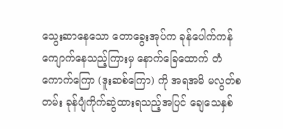သွေးဆာနေသော တောခွေးအုပ်က ခုန်ပေါက်ကန်ကျောက်နေသည့်ကြားမှ နောက်ခြေထောက် တံကောက်ကြော (ဒူးဆစ်ကြော) ကို အရအမိ မလွတ်စတမ်း ခုန်ပျံကိုက်ဆွဲထားရသည့်အပြင် ချေသေနှစ်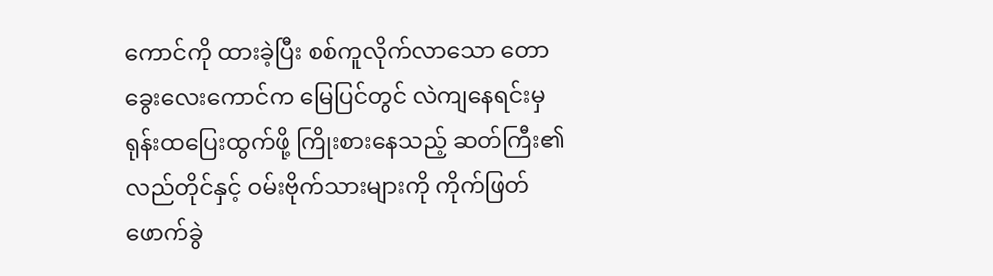ကောင်ကို ထားခဲ့ပြီး စစ်ကူလိုက်လာသော တောခွေးလေးကောင်က မြေပြင်တွင် လဲကျနေရင်းမှ ရုန်းထပြေးထွက်ဖို့ ကြိုးစားနေသည့် ဆတ်ကြီး၏ လည်တိုင်နှင့် ဝမ်းဗိုက်သားများကို ကိုက်ဖြတ်ဖောက်ခွဲ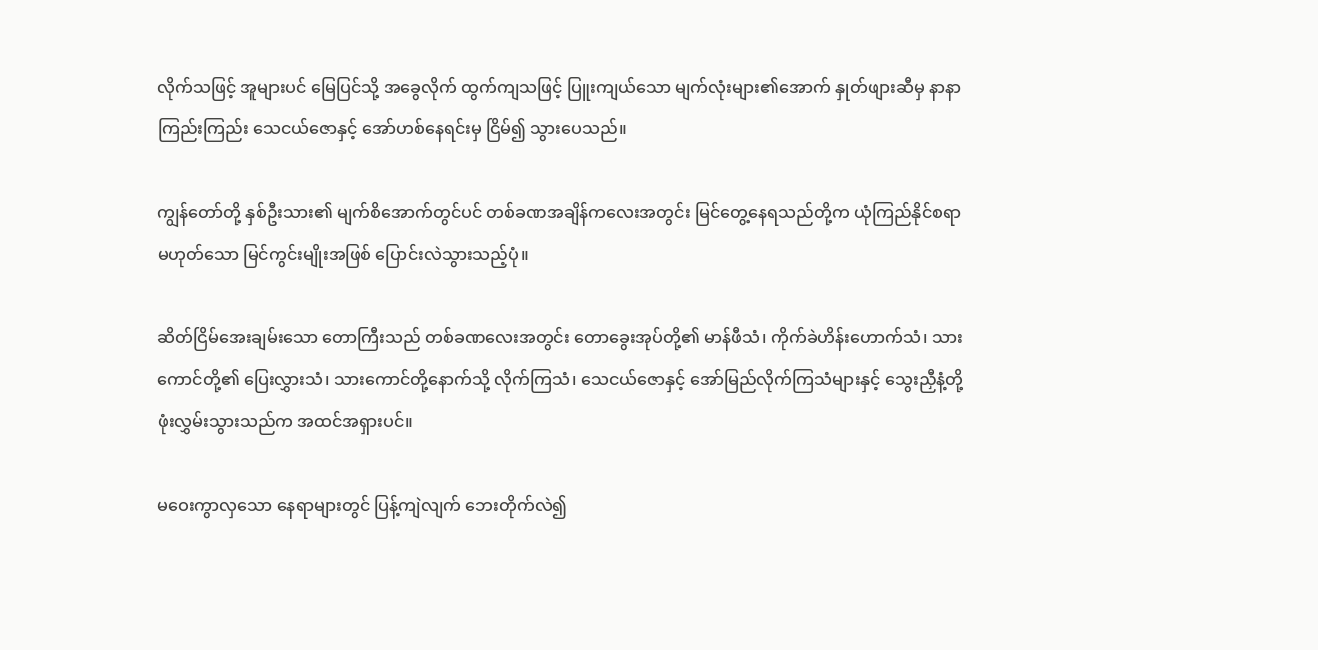လိုက်သဖြင့် အူများပင် မြေပြင်သို့ အခွေလိုက် ထွက်ကျသဖြင့် ပြူးကျယ်သော မျက်လုံးများ၏အောက် နှုတ်ဖျားဆီမှ နာနာကြည်းကြည်း သေငယ်ဇောနှင့် အော်ဟစ်နေရင်းမှ ငြိမ်၍ သွားပေသည်။

ကျွန်တော်တို့ နှစ်ဦးသား၏ မျက်စိအောက်တွင်ပင် တစ်ခဏအချိန်ကလေးအတွင်း မြင်တွေ့နေရသည်တို့က ယုံကြည်နိုင်စရာမဟုတ်သော မြင်ကွင်းမျိုးအဖြစ် ပြောင်းလဲသွားသည့်ပုံ။

ဆိတ်ငြိမ်အေးချမ်းသော တောကြီးသည် တစ်ခဏလေးအတွင်း တောခွေးအုပ်တို့၏ မာန်ဖီသံ၊ ကိုက်ခဲဟိန်းဟောက်သံ၊ သားကောင်တို့၏ ပြေးလွှားသံ၊ သားကောင်တို့နောက်သို့ လိုက်ကြသံ၊ သေငယ်ဇောနှင့် အော်မြည်လိုက်ကြသံများနှင့် သွေးညှီနံ့တို့ ဖုံးလွှမ်းသွားသည်က အထင်အရှားပင်။

မဝေးကွာလှသော နေရာများတွင် ပြန့်ကျဲလျက် ဘေးတိုက်လဲ၍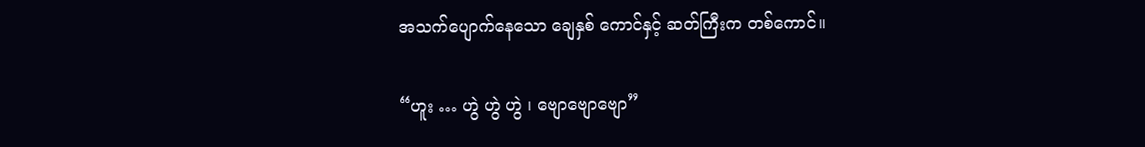အသက်ပျောက်နေသော ချေနှစ် ကောင်နှင့် ဆတ်ကြီးက တစ်ကောင်။

“ဟူး … ဟွဲ ဟွဲ ဟွဲ ၊ ဗျောဗျောဗျော”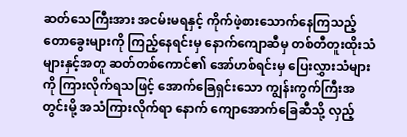ဆတ်သေကြီးအား အငမ်းမရနှင့် ကိုက်ဖဲ့စားသောက်နေကြသည့် တောခွေးများကို ကြည့်နေရင်းမှ နောက်ကျောဆီမှ တစ်တီတူးထိုးသံများနှင့်အတူ ဆတ်တစ်ကောင်၏ အော်ဟစ်ရင်းမှ ပြေးလွှားသံများကို ကြားလိုက်ရသဖြင့် အောက်ခြေရှင်းသော ကျွန်းကွက်ကြီးအတွင်းမို့ အသံကြားလိုက်ရာ နောက် ကျောအောက်ခြေဆီသို့ လှည့်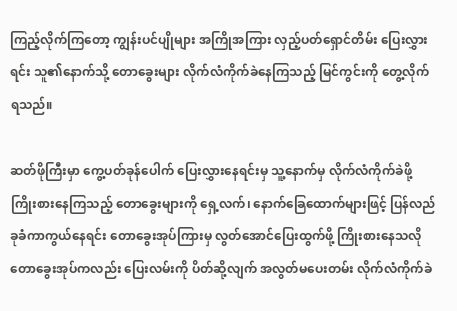ကြည့်လိုက်ကြတော့ ကျွန်းပင်ပျိုများ အကြိုအကြား လှည့်ပတ်ရှောင်တိမ်း ပြေးလွှားရင်း သူ၏နောက်သို့ တောခွေးများ လိုက်လံကိုက်ခဲနေကြသည့် မြင်ကွင်းကို တွေ့လိုက်ရသည်။

ဆတ်ဖိုကြီးမှာ ကွေ့ပတ်ခုန်ပေါက် ပြေးလွှားနေရင်းမှ သူ့နောက်မှ လိုက်လံကိုက်ခဲဖို့ ကြိုးစားနေကြသည့် တောခွေးများကို ရှေ့လက်၊ နောက်ခြေထောက်များဖြင့် ပြန်လည်ခုခံကာကွယ်နေရင်း တောခွေးအုပ်ကြားမှ လွတ်အောင်ပြေးထွက်ဖို့ ကြိုးစားနေသလို တောခွေးအုပ်ကလည်း ပြေးလမ်းကို ပိတ်ဆို့လျက် အလွတ်မပေးတမ်း လိုက်လံကိုက်ခဲ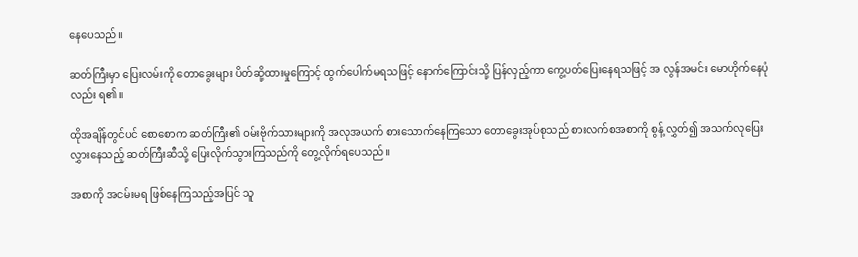နေပေသည်။

ဆတ်ကြီးမှာ ပြေးလမ်းကို တောခွေးများ ပိတ်ဆို့ထားမှုကြောင့် ထွက်ပေါက်မရသဖြင့် နောက်ကြောင်းသို့ ပြန်လှည့်ကာ ကွေ့ပတ်ပြေးနေရသဖြင့် အ လွန်အမင်း မောဟိုက်နေပုံလည်း ရ၏။

ထိုအချိန်တွင်ပင် စောစောက ဆတ်ကြီး၏ ဝမ်းဗိုက်သားများကို အလုအယက် စားသောက်နေကြသော တောခွေးအုပ်စုသည် စားလက်စအစာကို စွန့် လွှတ်၍ အသက်လုပြေးလွှားနေသည့် ဆတ်ကြီးဆီသို့ ပြေးလိုက်သွားကြသည်ကို တွေ့လိုက်ရပေသည်။

အစာကို အငမ်းမရ ဖြစ်နေကြသည့်အပြင် သူ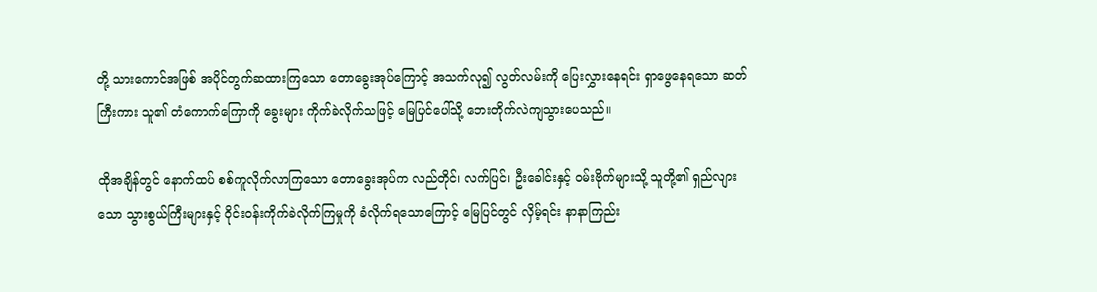တို့ သားကောင်အဖြစ် အပိုင်တွက်ဆထားကြသော တောခွေးအုပ်ကြောင့် အသက်လု၍ လွတ်လမ်းကို ပြေးလွှားနေရင်း ရှာဖွေနေရသော ဆတ်ကြီးကား သူ၏ တံကောက်ကြောကို ခွေးများ ကိုက်ခဲလိုက်သဖြင့် မြေပြင်ပေါ်သို့ ဘေးတိုက်လဲကျသွားပေသည်။

ထိုအချိန်တွင် နောက်ထပ် စစ်ကူလိုက်လာကြသော တောခွေးအုပ်က လည်တိုင်၊ လက်ပြင်၊ ဦးခေါင်းနှင့် ဝမ်းဗိုက်များသို့ သူတို့၏ ရှည်လျားသော သွားစွယ်ကြီးများနှင့် ဝိုင်းဝန်းကိုက်ခဲလိုက်ကြမှုကို ခံလိုက်ရသောကြောင့် မြေပြင်တွင် လှိမ့်ရင်း နာနာကြည်း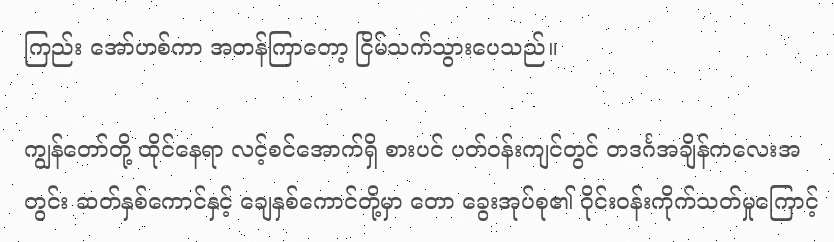ကြည်း အော်ဟစ်ကာ အတန်ကြာတော့ ငြိမ်သက်သွားပေသည်။

ကျွန်တော်တို့ ထိုင်နေရာ လင့်စင်အောက်ရှိ စားပင် ပတ်ဝန်းကျင်တွင် တဒင်္ဂအချိန်ကလေးအတွင်း ဆတ်နှစ်ကောင်နှင့် ချေနှစ်ကောင်တို့မှာ တော ခွေးအုပ်စု၏ ဝိုင်းဝန်းကိုက်သတ်မှုကြောင့်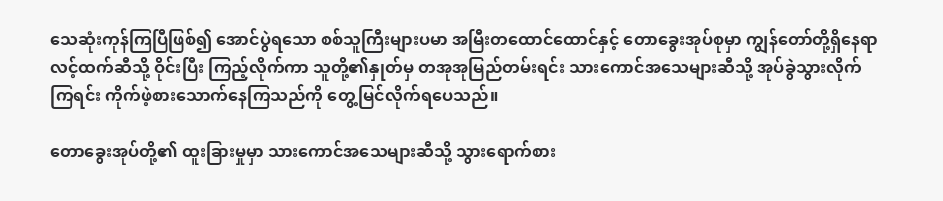သေဆုံးကုန်ကြပြီဖြစ်၍ အောင်ပွဲရသော စစ်သူကြီးများပမာ အမြီးတထောင်ထောင်နှင့် တောခွေးအုပ်စုမှာ ကျွန်တော်တို့ရှိနေရာ လင့်ထက်ဆီသို့ ဝိုင်းပြီး ကြည့်လိုက်ကာ သူတို့၏နှုတ်မှ တအုအုမြည်တမ်းရင်း သားကောင်အသေများဆီသို့ အုပ်ခွဲသွားလိုက်ကြရင်း ကိုက်ဖဲ့စားသောက်နေကြသည်ကို တွေ့မြင်လိုက်ရပေသည်။

တောခွေးအုပ်တို့၏ ထူးခြားမှုမှာ သားကောင်အသေများဆီသို့ သွားရောက်စား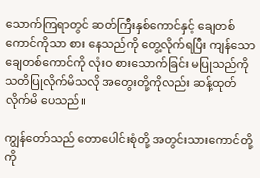သောက်ကြရာတွင် ဆတ်ကြီးနှစ်ကောင်နှင့် ချေတစ်ကောင်ကိုသာ စား နေသည်ကို တွေ့လိုက်ရပြီး ကျန်သော ချေတစ်ကောင်ကို လုံးဝ စားသောက်ခြင်း မပြုသည်ကို သတိပြုလိုက်မိသလို အတွေးတို့ကိုလည်း ဆန့်ထုတ်လိုက်မိ ပေသည်။

ကျွန်တော်သည် တောပေါင်းစုံတို့ အတွင်းသားကောင်တို့ကို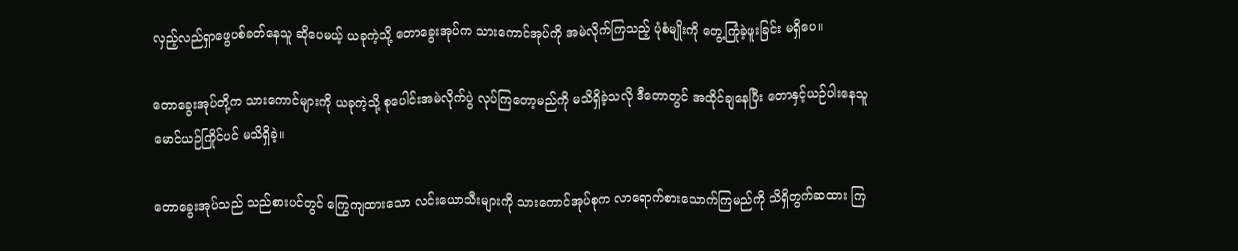လှည့်လည်ရှာဖွေပစ်ခတ်နေသူ ဆိုပေမယ့် ယခုကဲ့သို့ တောခွေးအုပ်က သားကောင်အုပ်ကို အမဲလိုက်ကြသည့် ပုံစံမျိုးကို တွေ့ကြုံခဲ့ဖူးခြင်း မရှိပေ။

တောခွေးအုပ်တို့က သားကောင်များကို ယခုကဲ့သို့ စုပေါင်းအမဲလိုက်ပွဲ လုပ်ကြတော့မည်ကို မသိရှိခဲ့သလို ဒီတောတွင် အထိုင်ချနေပြီး တောနှင့်ယဉ်ပါးနေသူ မောင်ယဉ်ကြိုင်ပင် မသိရှိခဲ့။

တောခွေးအုပ်သည် သည်စားပင်တွင် ကြွေကျထားသော လင်းယောသီးများကို သားကောင်အုပ်စုက လာရောက်စားသောက်ကြမည်ကို သိရှိတွက်ဆထား ကြ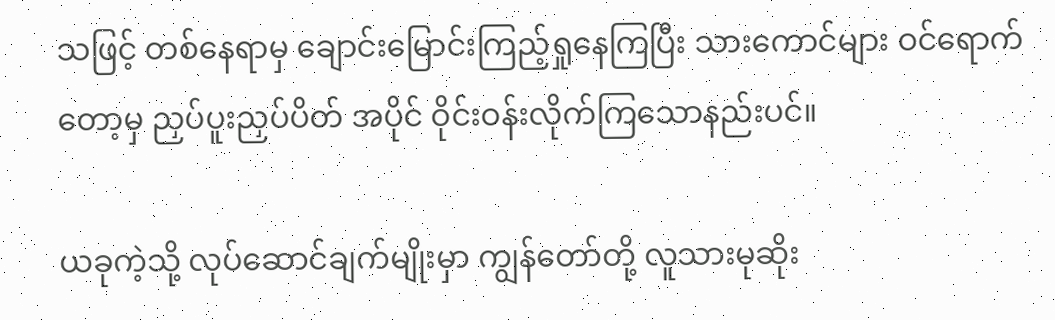သဖြင့် တစ်နေရာမှ ချောင်းမြောင်းကြည့်ရှုနေကြပြီး သားကောင်များ ဝင်ရောက်တော့မှ ညှပ်ပူးညှပ်ပိတ် အပိုင် ဝိုင်းဝန်းလိုက်ကြသောနည်းပင်။

ယခုကဲ့သို့ လုပ်ဆောင်ချက်မျိုးမှာ ကျွန်တော်တို့ လူသားမုဆိုး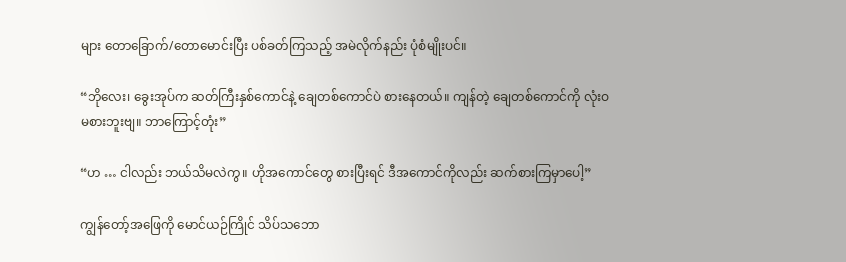များ တောခြောက်/တောမောင်းပြီး ပစ်ခတ်ကြသည့် အမဲလိုက်နည်း ပုံစံမျိုးပင်။

“ဘိုလေး၊ ခွေးအုပ်က ဆတ်ကြီးနှစ်ကောင်နဲ့ ချေတစ်ကောင်ပဲ စားနေတယ်။ ကျန်တဲ့ ချေတစ်ကောင်ကို လုံးဝ မစားဘူးဗျ။ ဘာကြောင့်တုံး”

“ဟ … ငါလည်း ဘယ်သိမလဲကွ။ ဟိုအကောင်တွေ စားပြီးရင် ဒီအကောင်ကိုလည်း ဆက်စားကြမှာပေါ့”

ကျွန်တော့်အဖြေကို မောင်ယဉ်ကြိုင် သိပ်သဘော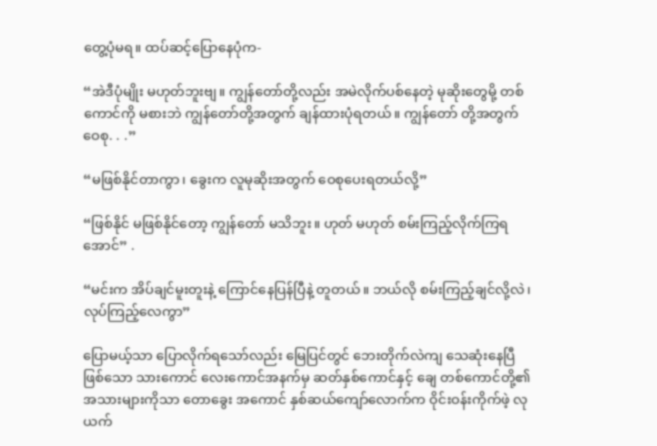တွေ့ပုံမရ။ ထပ်ဆင့်ပြောနေပုံက-

“အဲဒီပုံမျိုး မဟုတ်ဘူးဗျ။ ကျွန်တော်တို့လည်း အမဲလိုက်ပစ်နေတဲ့ မုဆိုးတွေမို့ တစ်ကောင်ကို မစားဘဲ ကျွန်တော်တို့အတွက် ချန်ထားပုံရတယ်။ ကျွန်တော် တို့အတွက် ဝေစု. . .”

“မဖြစ်နိုင်တာကွာ၊ ခွေးက လူမုဆိုးအတွက် ဝေစုပေးရတယ်လို့”

“ဖြစ်နိုင် မဖြစ်နိုင်တော့ ကျွန်တော် မသိဘူး။ ဟုတ် မဟုတ် စမ်းကြည့်လိုက်ကြရအောင်” .

“မင်းက အိပ်ချင်မူးတူးနဲ့ ကြောင်နေပြန်ပြီနဲ့ တူတယ်။ ဘယ်လို စမ်းကြည့်ချင်လို့လဲ၊ လုပ်ကြည့်လေကွာ”

ပြောမယ့်သာ ပြောလိုက်ရသော်လည်း မြေပြင်တွင် ဘေးတိုက်လဲကျ သေဆုံးနေပြီဖြစ်သော သားကောင် လေးကောင်အနက်မှ ဆတ်နှစ်ကောင်နှင့် ချေ တစ်ကောင်တို့၏ အသားများကိုသာ တောခွေး အကောင် နှစ်ဆယ်ကျော်လောက်က ဝိုင်းဝန်းကိုက်ဖဲ့ လုယက်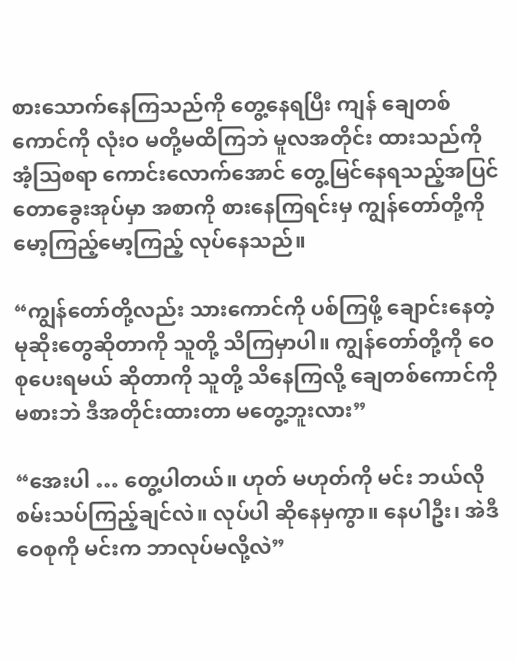စားသောက်နေကြသည်ကို တွေ့နေရပြီး ကျန် ချေတစ်ကောင်ကို လုံးဝ မတို့မထိကြဘဲ မူလအတိုင်း ထားသည်ကို အံ့ဩစရာ ကောင်းလောက်အောင် တွေ့မြင်နေရသည့်အပြင် တောခွေးအုပ်မှာ အစာကို စားနေကြရင်းမှ ကျွန်တော်တို့ကို မော့ကြည့်မော့ကြည့် လုပ်နေသည်။

“ကျွန်တော်တို့လည်း သားကောင်ကို ပစ်ကြဖို့ ချောင်းနေတဲ့ မုဆိုးတွေဆိုတာကို သူတို့ သိကြမှာပါ။ ကျွန်တော်တို့ကို ဝေစုပေးရမယ် ဆိုတာကို သူတို့ သိနေကြလို့ ချေတစ်ကောင်ကို မစားဘဲ ဒီအတိုင်းထားတာ မတွေ့ဘူးလား”

“အေးပါ … တွေ့ပါတယ်။ ဟုတ် မဟုတ်ကို မင်း ဘယ်လို စမ်းသပ်ကြည့်ချင်လဲ။ လုပ်ပါ ဆိုနေမှကွာ။ နေပါဦး၊ အဲဒီ ဝေစုကို မင်းက ဘာလုပ်မလို့လဲ”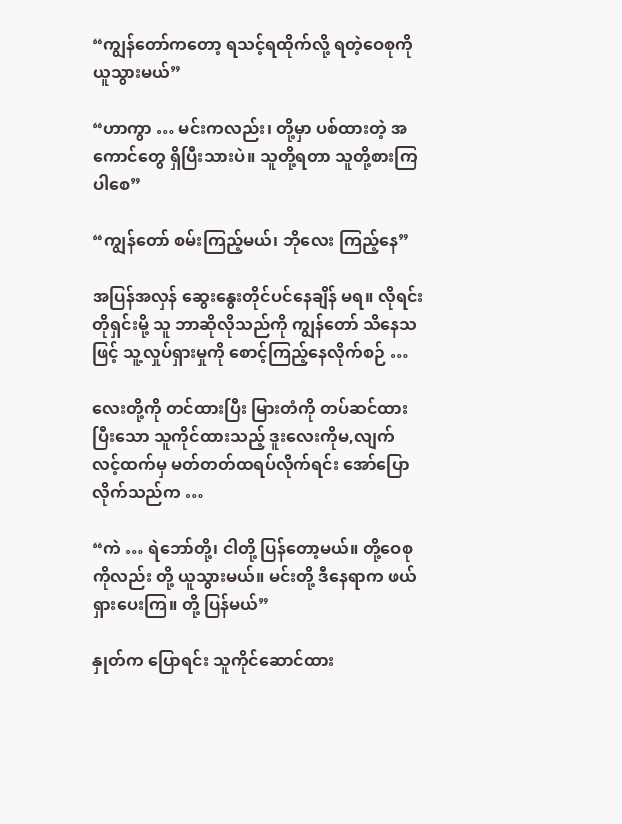“ကျွန်တော်ကတော့ ရသင့်ရထိုက်လို့ ရတဲ့ဝေစုကို ယူသွားမယ်”

“ဟာကွာ … မင်းကလည်း၊ တို့မှာ ပစ်ထားတဲ့ အကောင်တွေ ရှိပြီးသားပဲ။ သူတို့ရတာ သူတို့စားကြပါစေ”

“ကျွန်တော် စမ်းကြည့်မယ်၊ ဘိုလေး ကြည့်နေ”

အပြန်အလှန် ဆွေးနွေးတိုင်ပင်နေချိန် မရ။ လိုရင်းတိုရှင်းမို့ သူ ဘာဆိုလိုသည်ကို ကျွန်တော် သိနေသဖြင့် သူ့လှုပ်ရှားမှုကို စောင့်ကြည့်နေလိုက်စဉ် …

လေးတို့ကို တင်ထားပြီး မြားတံကို တပ်ဆင်ထားပြီးသော သူကိုင်ထားသည့် ဒူးလေးကိုမ,လျက် လင့်ထက်မှ မတ်တတ်ထရပ်လိုက်ရင်း အော်ပြောလိုက်သည်က …

“ကဲ … ရဲဘော်တို့၊ ငါတို့ ပြန်တော့မယ်။ တို့ဝေစုကိုလည်း တို့ ယူသွားမယ်။ မင်းတို့ ဒီနေရာက ဖယ်ရှားပေးကြ။ တို့ ပြန်မယ်”

နှုတ်က ပြောရင်း သူကိုင်ဆောင်ထား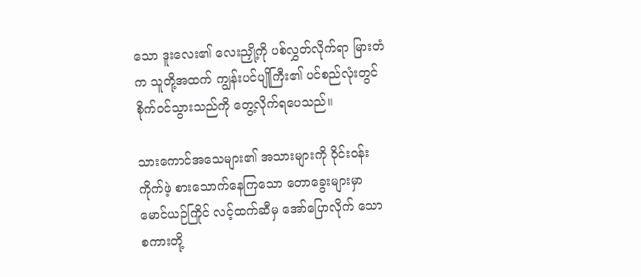သော ဒူးလေး၏ လေးညှို့ကို ပစ်လွှတ်လိုက်ရာ မြားတံက သူတို့အထက် ကျွန်းပင်ပျိုကြီး၏ ပင်စည်လုံးတွင် စိုက်ဝင်သွားသည်ကို တွေ့လိုက်ရပေသည်။

သားကောင်အသေများ၏ အသားများကို ဝိုင်းဝန်း ကိုက်ဖဲ့ စားသောက်နေကြသော တောခွေးများမှာ မောင်ယဉ်ကြိုင် လင့်ထက်ဆီမှ အော်ပြောလိုက် သော စကားတို့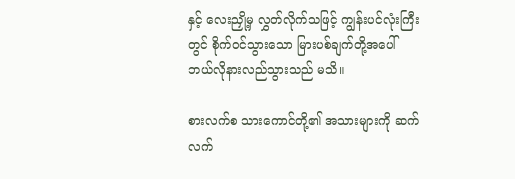နှင့် လေးညှို့မှ လွှတ်လိုက်သဖြင့် ကျွန်းပင်လုံးကြီးတွင် စိုက်ဝင်သွားသော မြားပစ်ချက်တို့အပေါ် ဘယ်လိုနားလည်သွားသည် မသိ။

စားလက်စ သားကောင်တို့၏ အသားများကို ဆက်လက်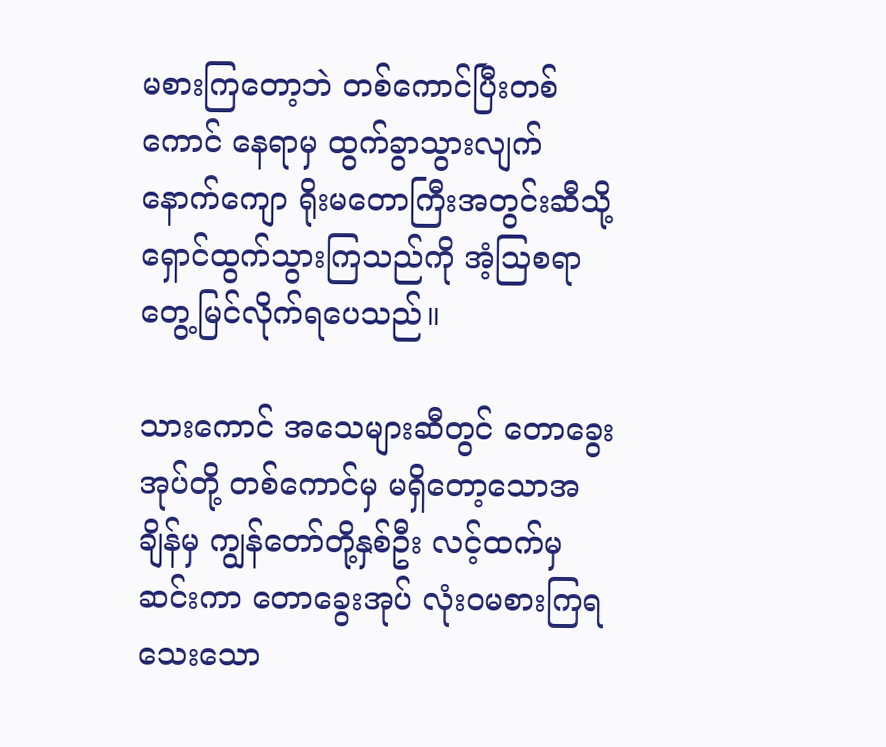မစားကြတော့ဘဲ တစ်ကောင်ပြီးတစ်ကောင် နေရာမှ ထွက်ခွာသွားလျက် နောက်ကျော ရိုးမတောကြီးအတွင်းဆီသို့ ရှောင်ထွက်သွားကြသည်ကို အံ့ဩစရာ တွေ့မြင်လိုက်ရပေသည်။

သားကောင် အသေများဆီတွင် တောခွေးအုပ်တို့ တစ်ကောင်မှ မရှိတော့သောအချိန်မှ ကျွန်တော်တို့နှစ်ဦး လင့်ထက်မှဆင်းကာ တောခွေးအုပ် လုံးဝမစားကြရသေးသော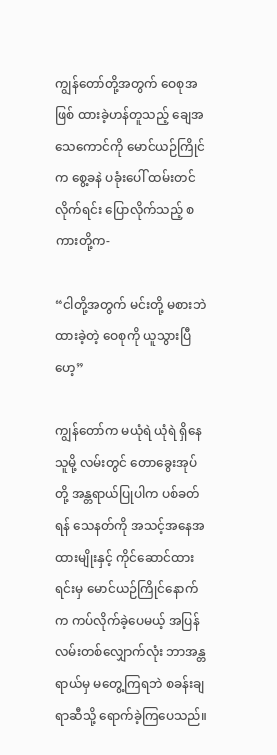ကျွန်တော်တို့အတွက် ဝေစုအဖြစ် ထားခဲ့ဟန်တူသည့် ချေအသေကောင်ကို မောင်ယဉ်ကြိုင်က စွေ့ခနဲ ပခုံးပေါ် ထမ်းတင်လိုက်ရင်း ပြောလိုက်သည့် စကားတို့က-

“ငါတို့အတွက် မင်းတို့ မစားဘဲ ထားခဲ့တဲ့ ဝေစုကို ယူသွားပြီဟေ့”

ကျွန်တော်က မယုံရဲ ယုံရဲ ရှိနေသူမို့ လမ်းတွင် တောခွေးအုပ်တို့ အန္တရာယ်ပြုပါက ပစ်ခတ်ရန် သေနတ်ကို အသင့်အနေအထားမျိုးနှင့် ကိုင်ဆောင်ထား ရင်းမှ မောင်ယဉ်ကြိုင်နောက်က ကပ်လိုက်ခဲ့ပေမယ့် အပြန်လမ်းတစ်လျှောက်လုံး ဘာအန္တရာယ်မှ မတွေ့ကြရဘဲ စခန်းချရာဆီသို့ ရောက်ခဲ့ကြပေသည်။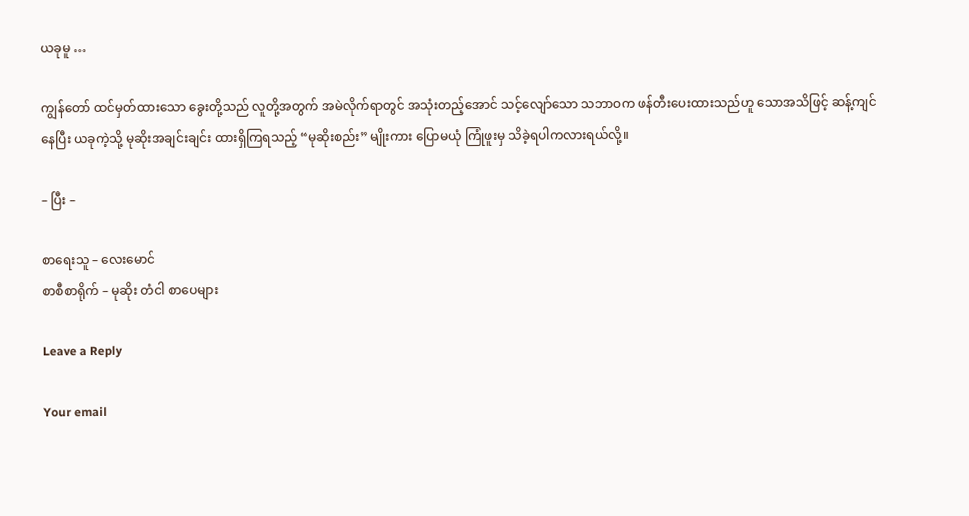ယခုမူ …

ကျွန်တော် ထင်မှတ်ထားသော ခွေးတို့သည် လူတို့အတွက် အမဲလိုက်ရာတွင် အသုံးတည့်အောင် သင့်လျော်သော သဘာဝက ဖန်တီးပေးထားသည်ဟူ သောအသိဖြင့် ဆန့်ကျင်နေပြီး ယခုကဲ့သို့ မုဆိုးအချင်းချင်း ထားရှိကြရသည့် “မုဆိုးစည်း” မျိုးကား ပြောမယုံ ကြုံဖူးမှ သိခဲ့ရပါကလားရယ်လို့။

– ပြီး –

စာရေးသူ – လေးမောင်
စာစီစာရိုက် – မုဆိုး တံငါ စာပေများ

Leave a Reply

Your email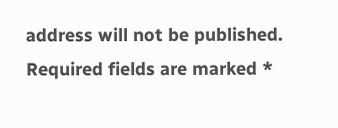address will not be published. Required fields are marked *